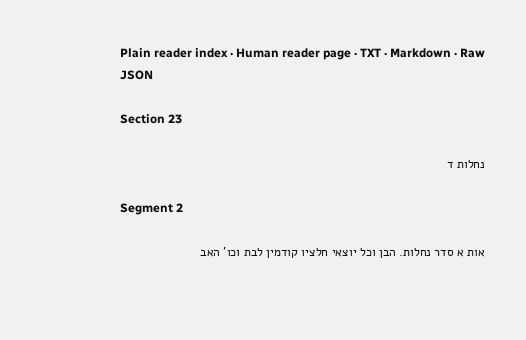Plain reader index · Human reader page · TXT · Markdown · Raw JSON

Section 23

נחלות ד

Segment 2

אות א סדר נחלות. הבן וכל יוצאי חלציו קודמין לבת וכו' האב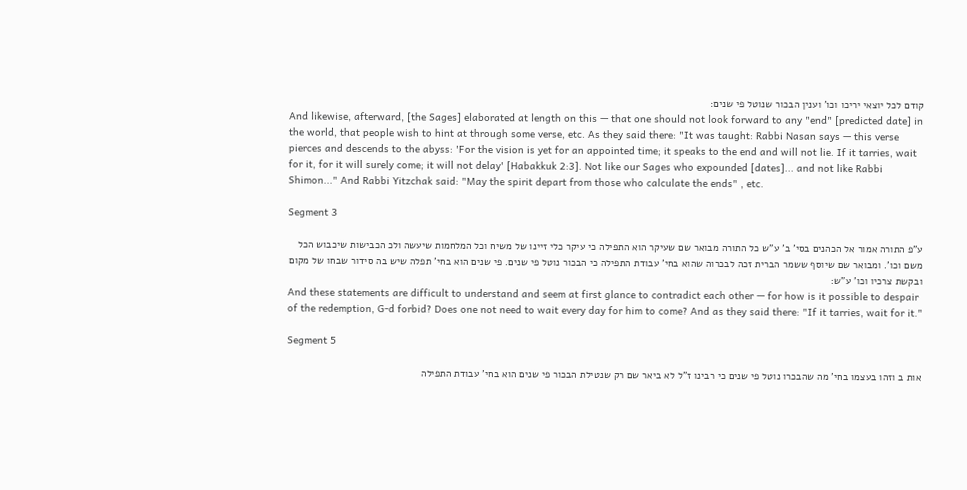קודם לכל יוצאי יריכו וכו' וענין הבכור שנוטל פי שנים:
And likewise, afterward, [the Sages] elaborated at length on this — that one should not look forward to any "end" [predicted date] in the world, that people wish to hint at through some verse, etc. As they said there: "It was taught: Rabbi Nasan says — this verse pierces and descends to the abyss: 'For the vision is yet for an appointed time; it speaks to the end and will not lie. If it tarries, wait for it, for it will surely come; it will not delay' [Habakkuk 2:3]. Not like our Sages who expounded [dates]... and not like Rabbi Shimon..." And Rabbi Yitzchak said: "May the spirit depart from those who calculate the ends" , etc.

Segment 3

ע"פ התורה אמור אל הכהנים בסי' ב' ע"ש כל התורה מבואר שם שעיקר הוא התפילה כי עיקר כלי זיינו של משיח וכל המלחמות שיעשה ולכ הכבישות שיכבוש הכל משם וכו'. ומבואר שם שיוסף ששמר הברית זכה לבכרוה שהוא בחי' עבודת התפילה כי הבכור נוטל פי שנים. פי שנים הוא בחי' תפלה שיש בה סידור שבחו של מקום ובקשת צרכיו וכו' ע"ש:
And these statements are difficult to understand and seem at first glance to contradict each other — for how is it possible to despair of the redemption, G-d forbid? Does one not need to wait every day for him to come? And as they said there: "If it tarries, wait for it."

Segment 5

אות ב וזהו בעצמו בחי' מה שהבכרו נוטל פי שנים כי רבינו ז"ל לא ביאר שם רק שנטילת הבכור פי שנים הוא בחי' עבודת התפילה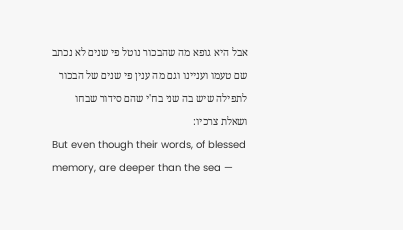אבל היא גופא מה שהבכור נוטל פי שנים לא נכתב שם טעמו ועניינו וגם מה ענין פי שנים של הבכור לתפילה שיש בה שני בח'י שהם סידור שבחו ושאלת צרכיו:
But even though their words, of blessed memory, are deeper than the sea —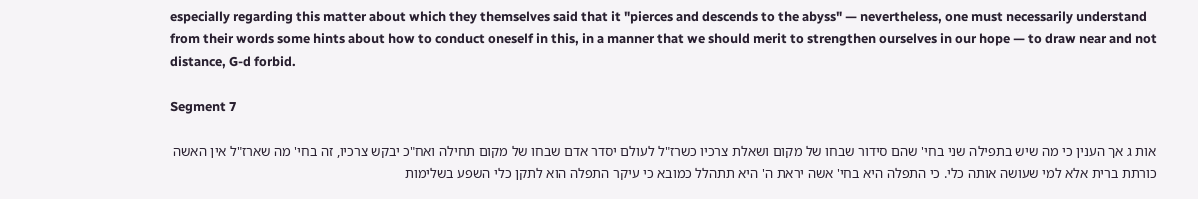especially regarding this matter about which they themselves said that it "pierces and descends to the abyss" — nevertheless, one must necessarily understand from their words some hints about how to conduct oneself in this, in a manner that we should merit to strengthen ourselves in our hope — to draw near and not distance, G-d forbid.

Segment 7

אות ג אך הענין כי מה שיש בתפילה שני בחי' שהם סידור שבחו של מקום ושאלת צרכיו כשרז"ל לעולם יסדר אדם שבחו של מקום תחילה ואח"כ יבקש צרכיו, זה בחי' מה שארז"ל אין האשה כורתת ברית אלא למי שעושה אותה כלי. כי התפלה היא בחי' אשה יראת ה' היא תתהלל כמובא כי עיקר התפלה הוא לתקן כלי השפע בשלימות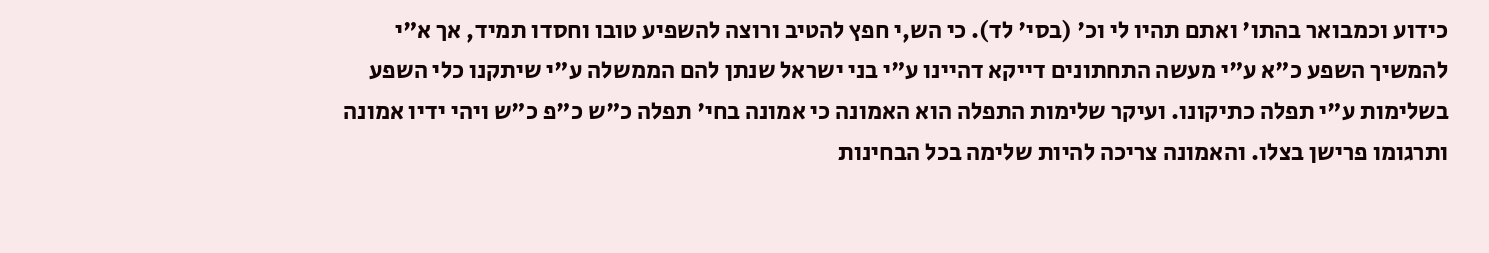כידוע וכמבואר בהתו' ואתם תהיו לי וכ' (בסי' לד). כי הש,י חפץ להטיב ורוצה להשפיע טובו וחסדו תמיד, אך א"י להמשיך השפע כ"א ע"י מעשה התחתונים דייקא דהיינו ע"י בני ישראל שנתן להם הממשלה ע"י שיתקנו כלי השפע בשלימות ע"י תפלה כתיקונו. ועיקר שלימות התפלה הוא האמונה כי אמונה בחי' תפלה כ"ש כ"פ כ"ש ויהי ידיו אמונה ותרגומו פרישן בצלו. והאמונה צריכה להיות שלימה בכל הבחינות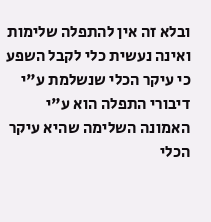ובלא זה אין להתפלה שלימות ואינה נעשית כלי לקבל השפע כי עיקר הכלי שנשלמת ע"י דיבורי התפלה הוא ע"י האמונה השלימה שהיא עיקר הכלי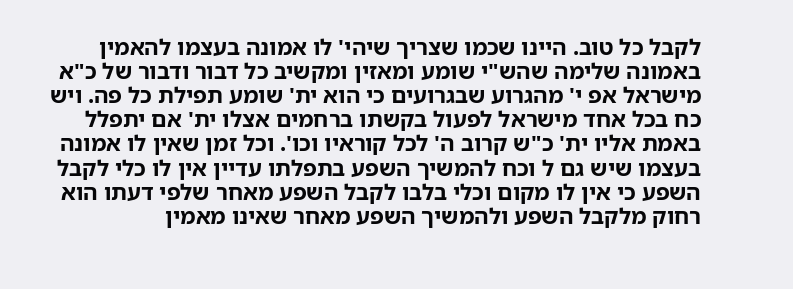לקבל כל טוב. היינו שכמו שצריך שיהי' לו אמונה בעצמו להאמין באמונה שלימה שהש"י שומע ומאזין ומקשיב כל דבור ודבור של כ"א מישראל אפ י' מהגרוע שבגרועים כי הוא ית' שומע תפילת כל פה. ויש כח בכל אחד מישראל לפעול בקשתו ברחמים אצלו ית' אם יתפלל באמת אליו ית' כ"ש קרוב ה' לכל קוראיו וכו'. וכל זמן שאין לו אמונה בעצמו שיש גם ל וכח להמשיך השפע בתפלתו עדיין אין לו כלי לקבל השפע כי אין לו מקום וכלי בלבו לקבל השפע מאחר שלפי דעתו הוא רחוק מלקבל השפע ולהמשיך השפע מאחר שאינו מאמין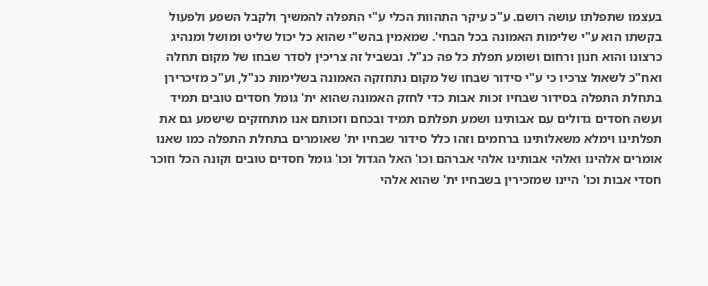בעצמו שתפלתו עושה רושם. ע"כ עיקר התהוות הכלי ע"י התפלה להמשיך ולקבל השפע ולפעול בקשתו הוא ע"י שלימות האמונה בכל הבחי'. שמאמין בהש"י שהוא כל יכול שליט ומושל ומנהיג כרצונו והוא חנון ורחום ושומע תפלת כל פה כנ"ל. ובשביל זה צריכין לסדר שבחו של מקום תחלה ואח"כ לשאול צרכיו כי ע"י סידור שבחו של מקום נתחזקה האמונה בשלימות כנ"ל, וע"כ מזיכרירן בתחלת התפלה בסידור שבחיו זכות אבות כדי לחזק האמונה שהוא ית' גומל חסדים טובים תמיד ועשה חסדים גדולים עם אבותינו ושמע תפלתם תמיד ובכחם וזכותם אנו מתחזקים שישמע גם את תפלתינו וימלא משאלותינו ברחמים וזהו כלל סידור שבחיו ית' שאומרים בתחלת התפלה כמו שאנו אומרים אלהינו ואלהי אבותינו אלהי אברהם וכו' האל הגדול וכו' גומל חסדים טובים וקונה הכל וזוכר חסדי אבות וכו' היינו שמזכירין בשבחיו ית' שהוא אלהי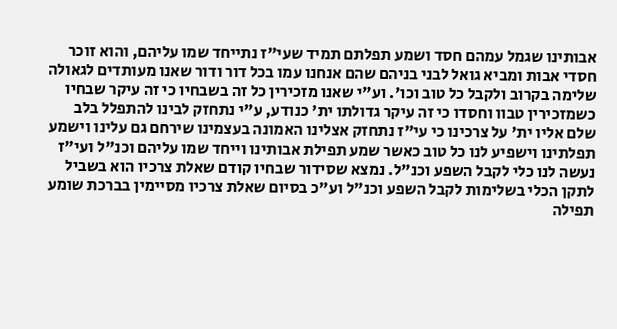אבותינו שגמל עמהם חסד ושמע תפלתם תמיד שעי"ז נתייחד שמו עליהם, והוא זוכר חסדי אבות ומביא גואל לבני בניהם שהם אנחנו עמו בכל דור ודור שאנו מעותדים לגאולה שלימה בקרוב ולקבל כל טוב וכו'. וע"י שאנו מזכירין כל זה בשבחיו כי זה עיקר שבחיו כשמזכירין טבוו וחסדו כי זה עיקר גדולתו ית' כנודע, ע"י נתחזק לבינו להתפלל בלב שלם אליו ית' על צרכינו כי עי"ז נתחזק אצלינו האמונה בעצמינו שירחם גם עלינו וישמע תפלתינו וישפיע לנו כל טוב כאשר שמע תפילת אבותינו וייחד שמו עליהם וכנ"ל ועי"ז נעשה לנו כלי לקבל השפע וכנ"ל. נמצא שסידור שבחיו קודם שאלת צרכיו הוא בשביל לתקן הכלי בשלימות לקבל השפע וכנ"ל וע"כ בסיום שאלת צרכיו מסיימין בברכת שומע תפילה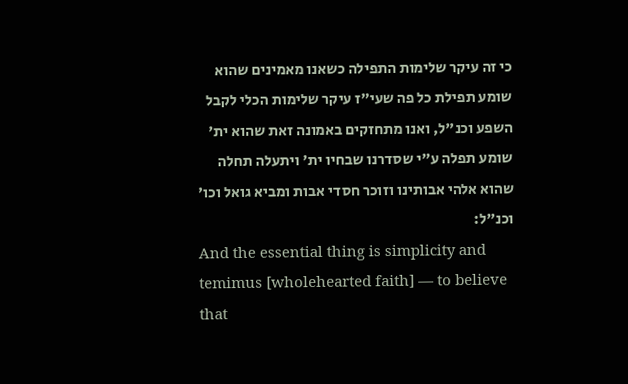כי זה עיקר שלימות התפילה כשאנו מאמינים שהוא שומע תפילת כל פה שעי"ז עיקר שלימות הכלי לקבל השפע וכנ"ל, ואנו מתחזקים באמונה זאת שהוא ית' שומע תפלה ע"י שסדרנו שבחיו ית' ויתעלה תחלה שהוא אלהי אבותינו וזוכר חסדי אבות ומביא גואל וכו' וכנ"ל:
And the essential thing is simplicity and temimus [wholehearted faith] — to believe that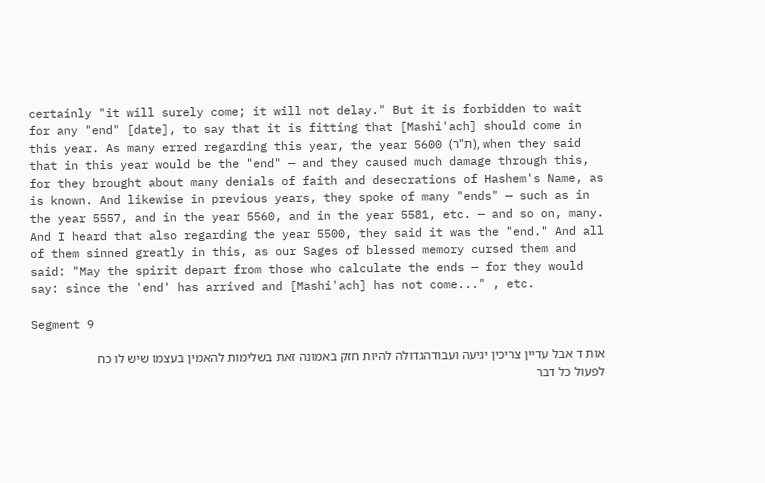certainly "it will surely come; it will not delay." But it is forbidden to wait for any "end" [date], to say that it is fitting that [Mashi'ach] should come in this year. As many erred regarding this year, the year 5600 (ת"ר), when they said that in this year would be the "end" — and they caused much damage through this, for they brought about many denials of faith and desecrations of Hashem's Name, as is known. And likewise in previous years, they spoke of many "ends" — such as in the year 5557, and in the year 5560, and in the year 5581, etc. — and so on, many. And I heard that also regarding the year 5500, they said it was the "end." And all of them sinned greatly in this, as our Sages of blessed memory cursed them and said: "May the spirit depart from those who calculate the ends — for they would say: since the 'end' has arrived and [Mashi'ach] has not come..." , etc.

Segment 9

אות ד אבל עדיין צריכין יגיעה ועבודהגדולה להיות חזק באמונה זאת בשלימות להאמין בעצמו שיש לו כח לפעול כל דבר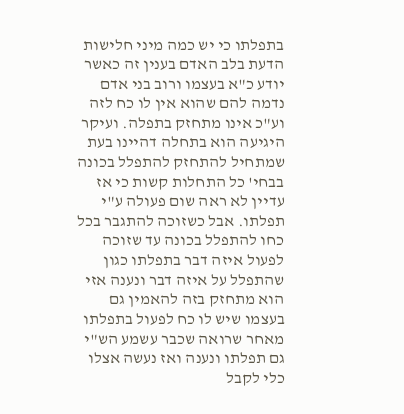בתפלתו כי יש כמה מיני חלישות הדעת בלב האדם בענין זה כאשר יודע כ"א בעצמו ורוב בני אדם נדמה להם שהוא אין לו כח לזה וע"כ אינו מתחזק בתפלה. ועיקר היגיעה הוא בתחלה דהיינו בעת שמתחיל להתחזק להתפלל בכונה בבחי' כל התחלות קשות כי אז עדיין לא ראה שום פעולה ע"י תפלתו. אבל כשזוכה להתגבר בכל כחו להתפלל בכונה עד שזוכה לפעול איזה דבר בתפלתו כגון שהתפלל על איזה דבר ונענה אזי הוא מתחזק בזה להאמין גם בעצמו שיש לו כח לפעול בתפלתו מאחר שרואה שכבר עשמע הש"י גם תפלתו ונענה ואז נעשה אצלו כלי לקבל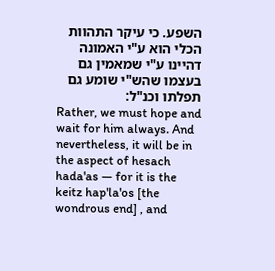השפע. כי עיקר התהוות הכלי הוא ע"י האמונה דהיינו ע"י שמאמין גם בעצמו שהש"י שומע גם תפלתו וכנ"ל:
Rather, we must hope and wait for him always. And nevertheless, it will be in the aspect of hesach hada'as — for it is the keitz hap'la'os [the wondrous end] , and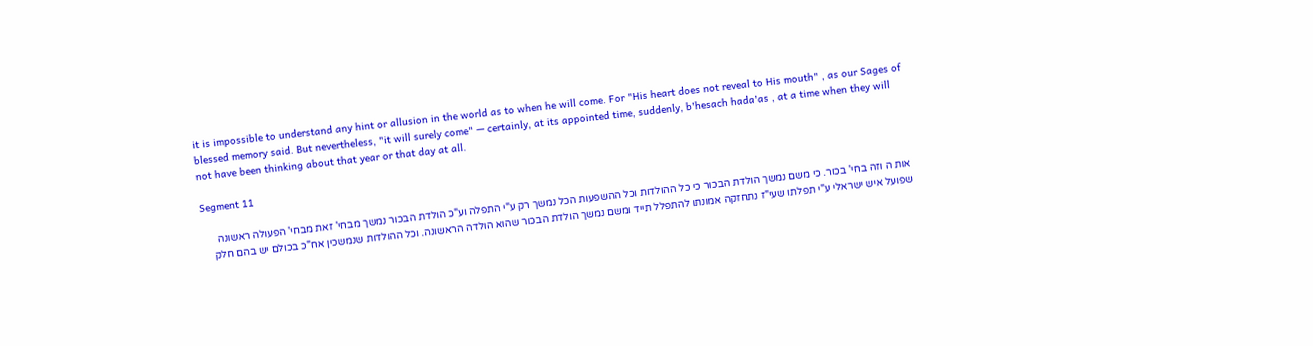it is impossible to understand any hint or allusion in the world as to when he will come. For "His heart does not reveal to His mouth" , as our Sages of blessed memory said. But nevertheless, "it will surely come" — certainly, at its appointed time, suddenly, b'hesach hada'as , at a time when they will not have been thinking about that year or that day at all.

Segment 11

אות ה וזה בחי' בכור. כי משם נמשך הולדת הבכור כי כל ההולדות וכל ההשפעות הכל נמשך רק ע"י התפלה וע"כ הולדת הבכור נמשך מבחי' זאת מבחי' הפעולה ראשונה שפועל איש ישראלי ע"י תפלתו שעי"ז נתחזקה אמונתו להתפלל תייד ומשם נמשך הולדת הבכור שהוא הולדה הראשונה. וכל ההולדות שנמשכין אח"כ בכולם יש בהם חלק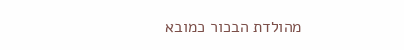מהולדת הבכור כמובא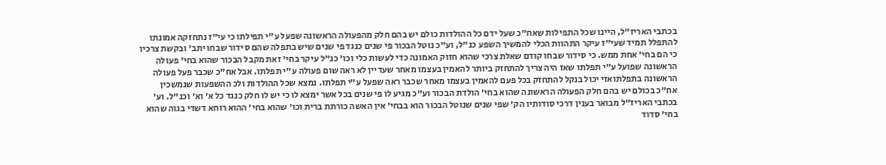בכתבי האריז"ל, היינו שכל התפילות שאח"כ שעל ידם כל ההולדות כולם יש בהם חלק מהפעולה הראשונה שפעל ע"י תפילתו כי עי"ז נתחזקה אמונתו להתפלל תמיד שעי"ז עיקר התהוות הכלי להמשיך השפע כנ"ל, וע"כ נוטל הבכור פי שנים כנגד פי שנים שיש בתפלה שהם סידור שבחו יתב' ובקשת צרכיו כי הם בחי' אחת ממש. כי סידור שבחו קודם שאלת צרכי שהוא חזוק האמונה כדי לעשות כלי וכו' כנ"ל עיקר בחי' זאת מקבל הבכור שהוא בחי' פעולה הראשונה שפועל ע"י תפלתו שאז היה צריך להתחזק ביותר להאמין בעצמו מאחר שעדיין לא ראה שום פעולה ע"י תפלתו. אבל אח"כ שכבר פעל פעולה הראשונה בתפלתואזי יכול בנקל להתחזק בכל פעם להאמין בעצמו מאחר שכבר ראה שפעל ע"י תפלתו. נמצא שכל ההולדות ולכ ההשפעות שנמשכין אח"כ בכולם יש בהם חלק הפעולה הראשונה שהוא בחי' הולדת הבכור וע"כ מגיע לו פי שנים בכל אשר ימצא לו כי יש לו חלק כנגד כל א' וא' וכנ"ל. וע' בכתבי האריז"ל מבואר בענין דרכי סודותיו הק' שפי שנים שנוטל הבכור הוא בבחי' אין האשה כורתת ברית וכו' שהוא בחי' ההוא רוחא דשדי בגוה שהוא בחי' סדוד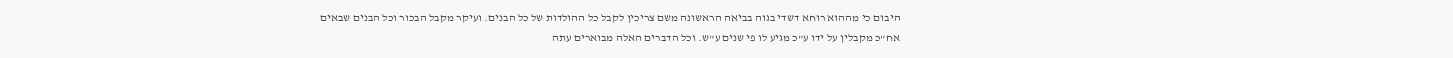היבום כי מההוא רוחא דשדי בגוה בביאה הראשונה משם צריכין לקבל כל ההולדות של כל הבנים. ועיקר מקבל הבכור וכל הבנים שבאים אח"כ מקבלין על ידו ע"כ מגיע לו פי שנים ע"ש. וכל הדברים האלה מבוארים עתה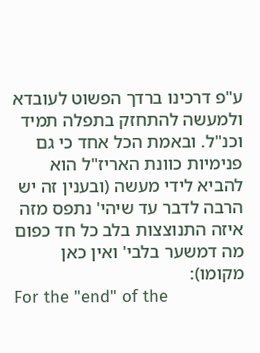ע"פ דרכינו ברדך הפשוט לעובדא ולמעשה להתחזק בתפלה תמיד וכנ"ל. ובאמת הכל אחד כי גם פנימיות כוונת האריז"ל הוא להביא לידי מעשה (ובענין זה יש הרבה לדבר עד שיהי' נתפס מזה איזה התנוצצות בלב כל חד כפום מה דמשער בלבי' ואין כאן מקומו):
For the "end" of the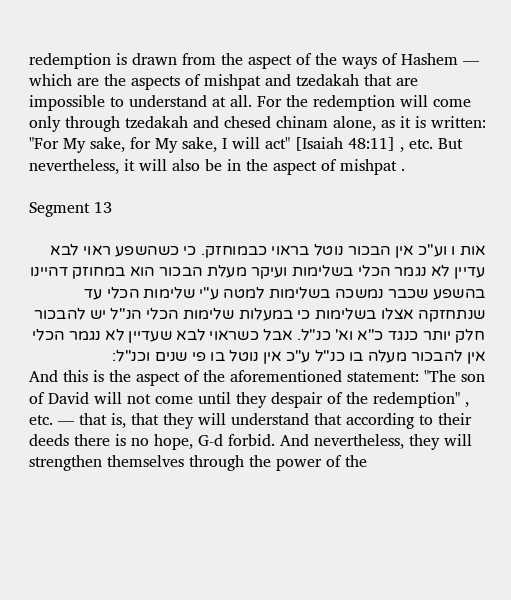redemption is drawn from the aspect of the ways of Hashem — which are the aspects of mishpat and tzedakah that are impossible to understand at all. For the redemption will come only through tzedakah and chesed chinam alone, as it is written: "For My sake, for My sake, I will act" [Isaiah 48:11] , etc. But nevertheless, it will also be in the aspect of mishpat .

Segment 13

אות ו וע"כ אין הבכור נוטל בראוי כבמוחזק. כי כשהשפע ראוי לבא עדיין לא נגמר הכלי בשלימות ועיקר מעלת הבכור הוא במחוזק דהיינו בהשפע שכבר נמשכה בשלימות למטה ע"י שלימות הכלי עד שנתחזקה אצלו בשלימות כי במעלות שלימות הכלי הנ"ל יש להבכור חלק יותר כנגד כ"א וא' כנ"ל. אבל כשראוי לבא שעדיין לא נגמר הכלי אין להבכור מעלה בו כנ"ל ע"כ אין נוטל בו פי שנים וכנ"ל:
And this is the aspect of the aforementioned statement: "The son of David will not come until they despair of the redemption" , etc. — that is, that they will understand that according to their deeds there is no hope, G-d forbid. And nevertheless, they will strengthen themselves through the power of the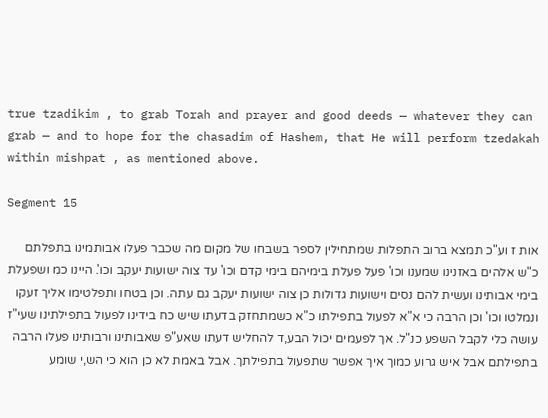true tzadikim , to grab Torah and prayer and good deeds — whatever they can grab — and to hope for the chasadim of Hashem, that He will perform tzedakah within mishpat , as mentioned above.

Segment 15

אות ז וע"כ תמצא ברוב התפלות שמתחילין לספר בשבחו של מקום מה שכבר פעלו אבותמינו בתפלתם כ"ש אלהים באזנינו שמענו וכו' פעל פעלת בימיהם בימי קדם וכו' עד צוה ישועות יעקב וכו'. היינו כמ ושפעלת בימי אבותינו ועשית להם נסים וישועות גדולות כן צוה ישועות יעקב גם עתה. וכן בטחו ותפלטימו אליך זעקו ונמלטו וכו' וכן הרבה כי א"א לפעול בתפילתו כ"א כשמתחזק בדעתו שיש כח בידינו לפעול בתפילתינו שעי"ז עושה כלי לקבל השפע כנ"ל. אך לפעמים יכול הבע,ד להחליש דעתו שאע"פ שאבותינו ורבותינו פעלו הרבה בתפילתם אבל איש גרוע כמוך איך אפשר שתפעול בתפילתך. אבל באמת לא כן הוא כי הש,י שומע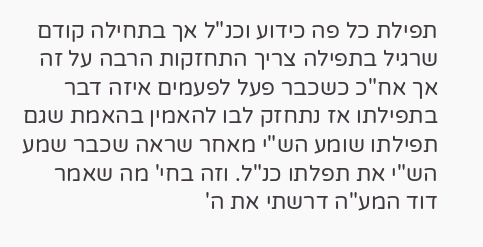תפילת כל פה כידוע וכנ"ל אך בתחילה קודם שרגיל בתפילה צריך התחזקות הרבה על זה אך אח"כ כשכבר פעל לפעמים איזה דבר בתפילתו אז נתחזק לבו להאמין בהאמת שגם תפילתו שומע הש"י מאחר שראה שכבר שמע הש"י את תפלתו כנ"ל. וזה בחי' מה שאמר דוד המע"ה דרשתי את ה'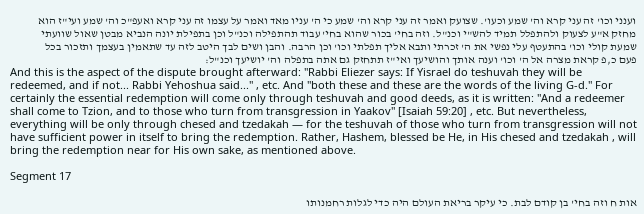וענני וכו' זה עני קרא וה' שמע וכעו'. שצועק ואמר זה עני קרא וה' שמע כי ה' עניו מאד ואמר על עצמו זה עני קרא ואעפ"כ וה' שמע ועי"ז הוא מחזק א"ע לצעוק ולהתפלל תמיד להש"י וכנ"ל. וזה בחי' בכור שהוא בחי' עבוד תהתפילה וכנ"ל וכן בתפילת יונה הנביא מבטן שאול שוועתי שמעת קולי וכו' בהתעטף עלי נפשי את ה' זכרתי ותבא אליך תפלתי וכו' וכן הרבה. והבן ושים לבך היטב לזה עד שתאמין בעצמך ותזכור בכל פעם כ,פ קראת מצרה אל ה' וכו' וענה אותך והושיעך ואי"ז תתחזק גם אתה בתפלה וה' יושיעך וכנ"ל:
And this is the aspect of the dispute brought afterward: "Rabbi Eliezer says: If Yisrael do teshuvah they will be redeemed, and if not... Rabbi Yehoshua said..." , etc. And "both these and these are the words of the living G-d." For certainly the essential redemption will come only through teshuvah and good deeds, as it is written: "And a redeemer shall come to Tzion, and to those who turn from transgression in Yaakov" [Isaiah 59:20] , etc. But nevertheless, everything will be only through chesed and tzedakah — for the teshuvah of those who turn from transgression will not have sufficient power in itself to bring the redemption. Rather, Hashem, blessed be He, in His chesed and tzedakah , will bring the redemption near for His own sake, as mentioned above.

Segment 17

אות ח וזה בחי' בן קודם לבת. כי עיקר בריאת העולם היה כדי לגלות רחמנותו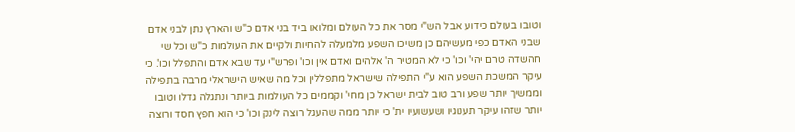וטובו בעולם כידוע אבל הש"י מסר את כל העולם ומלואו ביד בני אדם כ"ש והארץ נתן לבני אדם שבני האדם כפי מעשיהם כן משיכו השפע מלמעלה להחיות ולקיים את העולמות כ"ש וכל שי חהשדה טרם יהי' וכו' כי לא המטיר ה' אלהים ואדם אין וכו' ופרש"י עד שבא אדם והתפלל וכו'. כי עיקר המשכת השפע הוא ע"י התפילה שישראל מתפללין וכל מה שאיש הישראלי מרבה בתפילה וממשיך יותר שפע ורב טוב לבית ישראל כן מחי' וקממים כל העולמות ביותר ונתגלה גדלו וטובו יותר שזהו עיקר תענוגיו ושעשועיו ית' כי יותר ממה שהעגל רוצה לינק וכו' כי הוא חפץ חסד ורוצה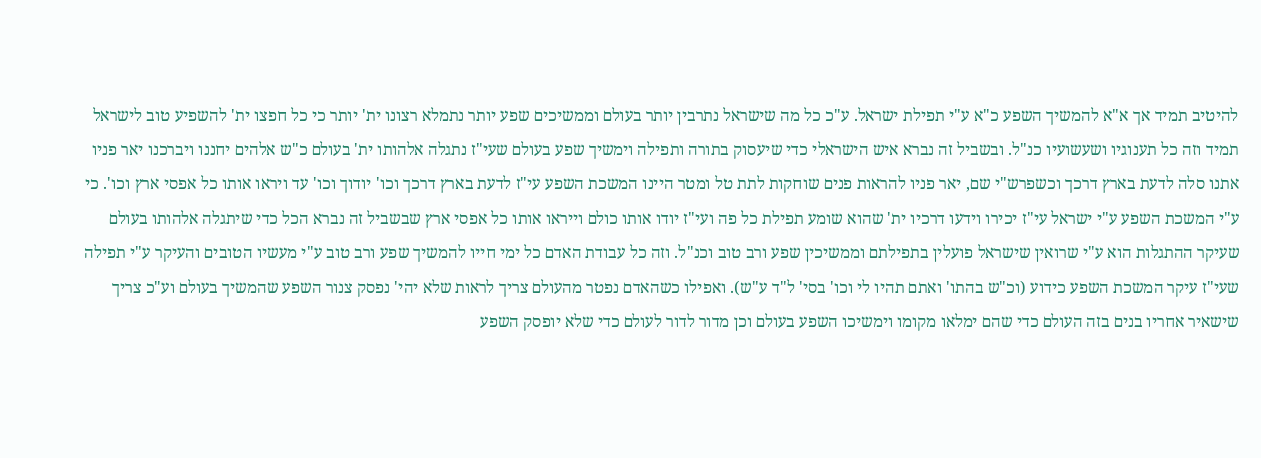להיטיב תמיד אך א"א להמשיך השפע כ"א ע"י תפילת ישראל. ע"כ כל מה שישראל נתרבין יותר בעולם וממשיכים שפע יותר נתמלא רצונו ית' יותר כי כל חפצו ית' להשפיע טוב לישראל תמיד וזה כל תענוגיו ושעשועיו כנ"ל. ובשביל זה נברא איש הישראלי כדי שיעסוק בתורה ותפילה וימשיך שפע בעולם שעי"ז נתגלה אלהותו ית' בעולם כ"ש אלהים יחננו ויברכנו יאר פניו אתנו סלה לדעת בארץ דרכך וכשפרש"י שם, יאר פניו להראות פנים שוחקות לתת טל ומטר היינו המשכת השפע עי"ז לדעת בארץ דרכך וכו' יודוך וכו' עד ויראו אותו כל אפסי ארץ וכו'. כי ע"י המשכת השפע ע"י ישראל עי"ז יכירו וידעו דרכיו ית' שהוא שומע תפילת כל פה ועי"ז יודו אותו כולם וייראו אותו כל אפסי ארץ שבשביל זה נברא הכל כדי שיתגלה אלהותו בעולם שעיקר ההתגלות הוא ע"י שרואין שישראל פועלין בתפילתם וממשיכין שפע ורב טוב וכנ"ל. וזה כל עבודת האדם כל ימי חייו להמשיך שפע ורב טוב ע"י מעשיו הטובים והעיקר ע"י תפילה שעי"ז עיקר המשכת השפע כידוע (וכ"ש בהתו' ואתם תהיו לי וכו' בסי' ל"ד ע"ש). ואפילו כשהאדם נפטר מהעולם צריך לראות שלא יהי' נפסק צנור השפע שהמשיך בעולם וע"כ צריך שישאיר אחריו בנים בזה העולם כדי שהם ימלאו מקומו וימשיכו השפע בעולם וכן מדור לדור לעולם כדי שלא יופסק השפע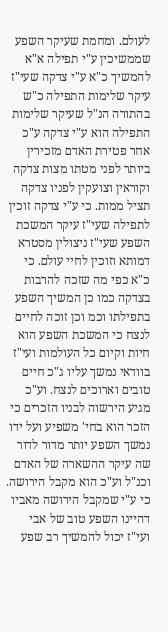לעולם. ומחמת שעיקר השפע שממשיכין ע"י תפילה א"א להמשיך כ"א ע"י צדקה שעי"ז עיקר שלימות התפילה כ"ש בהתורה הנ"ל שעיקר שלימות התפילה הוא ע"י צדקה ע"כ אחר פטירת האדם מזכירין ביותר לפני מטתו מצות צדקה וקוראין וצועקין לפניו צדקה תציל ממות. כי ע"י צדקה זוכין לתפילה שעי"ז עיקר המשכת השפע שעי"ז ניצולין מסטרא דמותא וזוכין לחיי עולם. כי כ"א כפי מה שזכה להרבות בצדקה כמו כן המשיך השפע בתפילתו וכמ וכן זוכה לחיים לנצח כי המשכת השפע הוא חיות וקיום כל העולמות ועי"ז בוודאי נמשך עליו ג"כ חיים טובים וארוכים לנצח. וע"כ מגיע הירשוה לבניו הזכרים כי הזכר הוא בחי' משפיע ועל ידו נמשך השפע יותר מדור לדור שה עיקר ההשארה של האדם וכנ"ל וע"כ הוא מקבל הירושה. כי ע"י שמקבל הירושה מאביו דהיינו השפע טוב של אבי ועי"ז יכול להמשיך רב שפע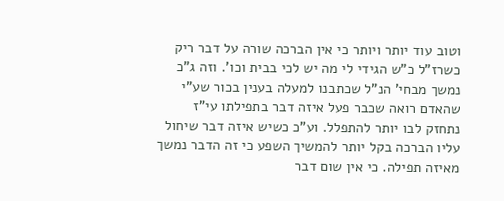וטוב עוד יותר ויותר כי אין הברכה שורה על דבר ריק כשרז"ל כ"ש הגידי לי מה יש לכי בבית וכו'. וזה ג"כ נמשך מבחי' הנ"ל שכתבנו למעלה בענין בכור שע"י שהאדם רואה שכבר פעל איזה דבר בתפילתו עי"ז נתחזק לבו יותר להתפלל. וע"כ כשיש איזה דבר שיחול עליו הברכה בקל יותר להמשיך השפע כי זה הדבר נמשך מאיזה תפילה. כי אין שום דבר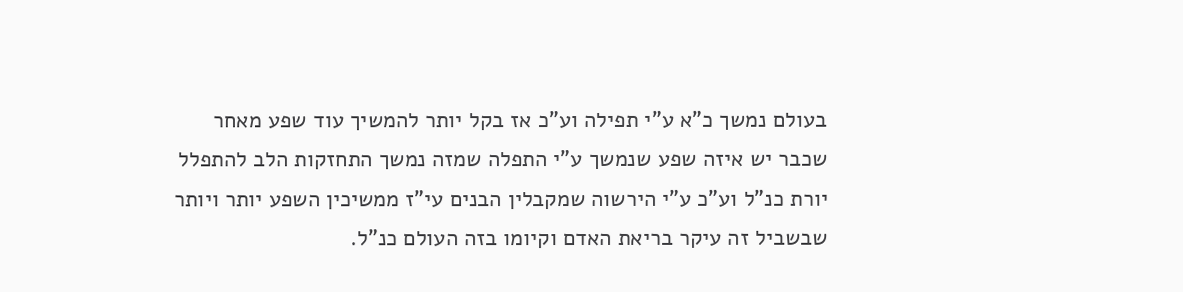בעולם נמשך כ"א ע"י תפילה וע"כ אז בקל יותר להמשיך עוד שפע מאחר שכבר יש איזה שפע שנמשך ע"י התפלה שמזה נמשך התחזקות הלב להתפלל יורת כנ"ל וע"כ ע"י הירשוה שמקבלין הבנים עי"ז ממשיכין השפע יותר ויותר שבשביל זה עיקר בריאת האדם וקיומו בזה העולם כנ"ל.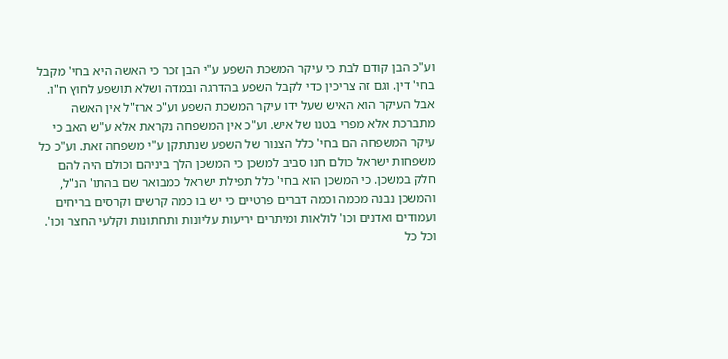וע"כ הבן קודם לבת כי עיקר המשכת השפע ע"י הבן זכר כי האשה היא בחי' מקבל בחי' דין. וגם זה צריכין כדי לקבל השפע בהדרגה ובמדה ושלא תושפע לחוץ ח"ו. אבל העיקר הוא האיש שעל ידו עיקר המשכת השפע וע"כ ארז"ל אין האשה מתברכת אלא מפרי בטנו של איש. וע"כ אין המשפחה נקראת אלא ע"ש האב כי עיקר המשפחה הם בחי' כלל הצנור של השפע שנתתקן ע"י משפחה זאת. וע"כ כל משפחות ישראל כולם חנו סביב למשכן כי המשכן הלך ביניהם וכולם היה להם חלק במשכן. כי המשכן הוא בחי' כלל תפילת ישראל כמבואר שם בהתו' הנ"ל, והמשכן נבנה מכמה וכמה דברים פרטיים כי יש בו כמה קרשים וקרסים בריחים ועמודים ואדנים וכו' לולאות ומיתרים יריעות עליונות ותחתונות וקלעי החצר וכו'. וכל כל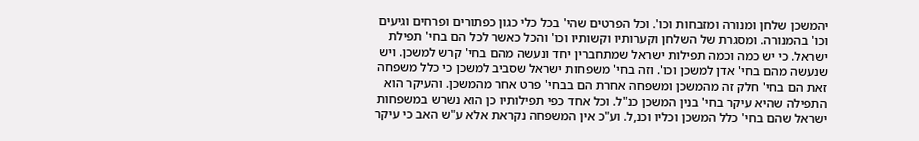יהמשכן שלחן ומנורה ומזבחות וכו'. וכל הפרטים שהי' בכל כלי כגון כפתורים ופרחים וגיעים וכו' בהמנורה. ומסגרת של השלחן וקערותיו וקשותיו וכו' והכל כאשר לכל הם בחי' תפילת ישראל. כי יש כמה וכמה תפילות ישראל שמתחברין יחד ונעשה מהם בחי' קרש למשכן. ויש שנעשה מהם בחי' אדן למשכן וכו'. וזה בחי' משפחות ישראל שסביב למשכן כי כלל משפחה זאת הם בחי' חלק זה מהמשכן ומשפחה אחרת הם בבחי' פרט אחר מהמשכן. והעיקר הוא התפילה שהיא עיקר בחי' בנין המשכן כנ"ל. וכל אחד כפי תפילותיו כן הוא נשרש במשפחות ישראל שהם בחי' כלל המשכן וכליו וכנ,ל. וע"כ אין המשפחה נקראת אלא ע"ש האב כי עיקר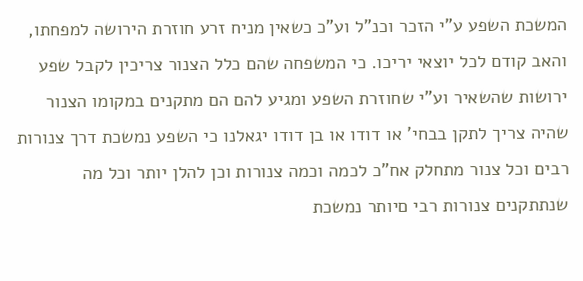המשכת השפע ע"י הזכר וכנ"ל וע"כ כשאין מניח זרע חוזרת הירושה למפחתו, והאב קודם לכל יוצאי יריכו. כי המשפחה שהם כלל הצנור צריכין לקבל שפע ירושות שהשאיר וע"י שחוזרת השפע ומגיע להם הם מתקנים במקומו הצנור שהיה צריך לתקן בבחי' או דודו או בן דודו יגאלנו כי השפע נמשכת דרך צנורות רבים וכל צנור מתחלק אח"כ לכמה וכמה צנורות וכן להלן יותר וכל מה שנתתקנים צנורות רבי םיותר נמשכת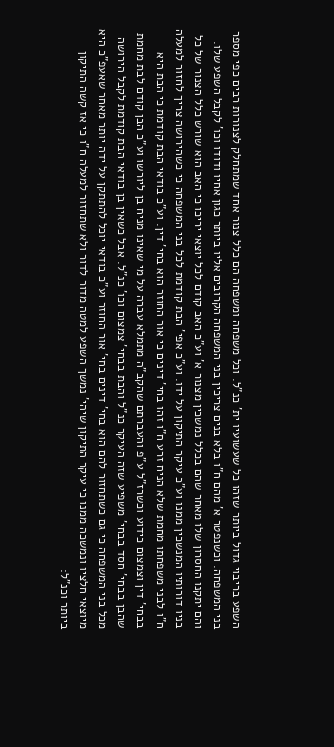השפע בריבוי גדול ביותר שזהו כל שעשועיו ית' כנ"ל. וכל משפחה ומשפחה הם כלל צנור אחד שמתחלק לצנורות רבים כפי מספר בני המשפחה. וכשנפטר א' מהם ח"ו בלא בנים צריכין בני המשפחה הקרובים אליו ביותר כגון אחיו ודודו וכו' לקבל השפע שלו. והם יתקנו החסרון שלו מאחר שהם בכלל נמשכין מצנור א' וע"כ האב קודם לכל יוצאי יריכו כי האב הוא שורש כלל הצנור של כל בניו דורותיו המנשכין ממנו וע"כ עיקר התיקון על ידו. וע"כ אפי' הבת קודמת לכל בני המשפחה כי כשהירושה צריך לחזור למעלה ח"ו לבני משפחתו מחמת שלא הניח זרע ח"ו זהו בחי' דינים כי אור החוזר הוא בחי' דין. וע"כ בודאי הבת קודמת כי הבת היא בבחי' דין וצמצום כידוע וכשרז"ל ע"פ והעברתם שהקב"ה מתמלא עברה על מי שאינו מניח בן ליורשו וע"כ הבן קודם לבת מחמת שהבן בבחי' חסד בבחי' משפיע שזה העיקר כנ"ל והבת בבחי' צמצום וכו' כנ"ל. אבל כשאין בן בודאי הבת קודמת לקבל הירושה מכל בני המשפחה כי גם כשתחזור להם הוא בחי' דינים בחי' אור החוזר וע"כ בודאי יוכל להתתקן על ידה יותר מאחר שאעפ"כ היא מיוצאי חלציו ונמשכה ממנו כי עיקר התיקון שיהי' נמשך השפע למטה מדור לדור ולא שתחזור למעלה ח"ו כי אז קשה התיקון ביותר וכנ"ל: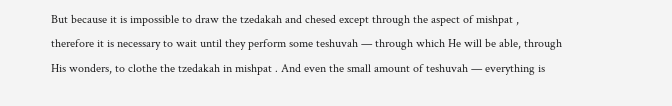But because it is impossible to draw the tzedakah and chesed except through the aspect of mishpat , therefore it is necessary to wait until they perform some teshuvah — through which He will be able, through His wonders, to clothe the tzedakah in mishpat . And even the small amount of teshuvah — everything is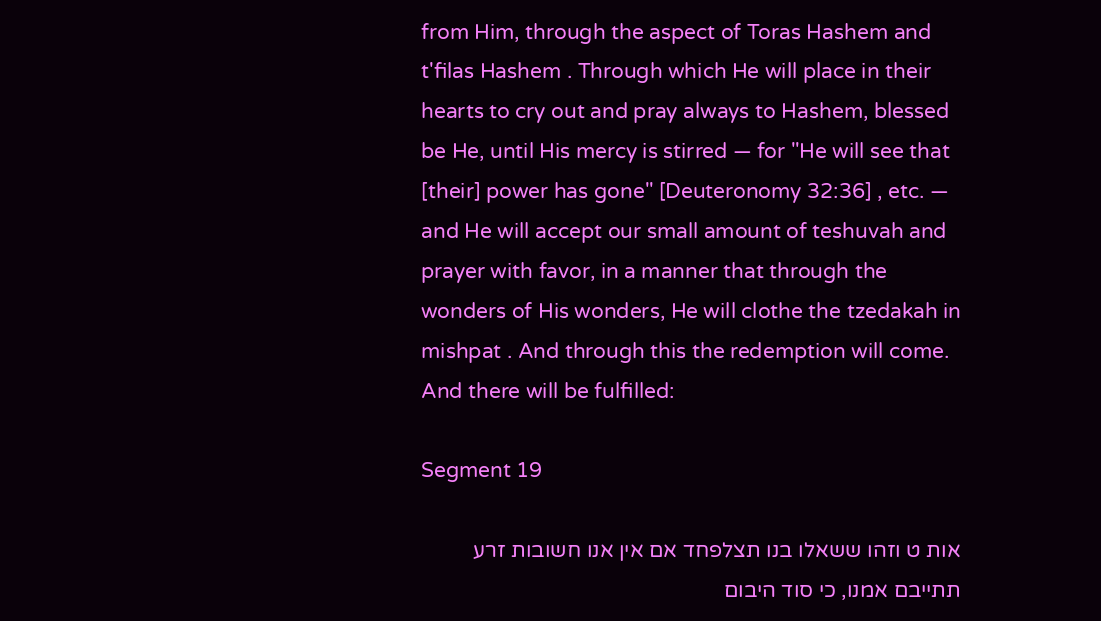from Him, through the aspect of Toras Hashem and t'filas Hashem . Through which He will place in their hearts to cry out and pray always to Hashem, blessed be He, until His mercy is stirred — for "He will see that [their] power has gone" [Deuteronomy 32:36] , etc. — and He will accept our small amount of teshuvah and prayer with favor, in a manner that through the wonders of His wonders, He will clothe the tzedakah in mishpat . And through this the redemption will come. And there will be fulfilled:

Segment 19

אות ט וזהו ששאלו בנו תצלפחד אם אין אנו חשובות זרע תתייבם אמנו, כי סוד היבום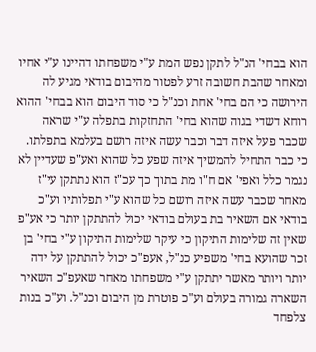הוא בבחי' הנ"ל לתקן נפש המת ע"י משפחתו דהיינו ע"י אחיו ומאחר שהבת חשובה זרע לפטור מהיבום בודאי מגיע לה הירושה כי הם בחי' אחת וכנ"ל כי סוד היבום הוא בבחי' ההוא רוחא דשדי בגוה שהוא בחי' התחזקות בתפלה ע"י שראה שכבר פעל איזה דבר וכבר עשה איזה רושם בעלמא בתפלתו. כי כבר התחיל להמשיך איזה שפע כל שהוא ואע"פ שעדיין לא נגמר כלל ואפי' אם ח"ו מת בתוך כך עכ"ז הוא נתתקן עי"ז מאחר שכבר עשה איזה רושם כל שהוא ע"י תפלותיו וע"כ בודאי אם השאיר בת בעולם בודאי יכול להתתקן יותר כי אע"פ שאין זה שלימות התיקון כי עיקר שלימות התיקון ע"י בחי' בן זכר שהועא בחי' משפיע כנ"ל, אעפ"כ יכול להתתקן על ידה יותר ויותר מאשר יתתקן ע"י משפחתו מאחר שאעפ"כ השאיר השארה גמורה בעולם וע"כ פוטרת מן היבום וכנ"ל. וע"כ בנות צלפחד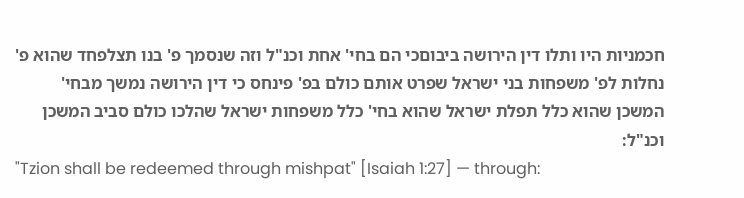חכמניות היו ותלו דין הירושה ביבוםכי הם בחי' אחת וכנ"ל וזה שנסמך פ' בנו תצלפחד שהוא פ' נחלות לפ' משפחות בני ישראל שפרט אותם כולם בפ' פינחס כי דין הירושה נמשך מבחי' המשכן שהוא כלל תפלת ישראל שהוא בחי' כלל משפחות ישראל שהלכו כולם סביב המשכן וכנ"ל:
"Tzion shall be redeemed through mishpat" [Isaiah 1:27] — through: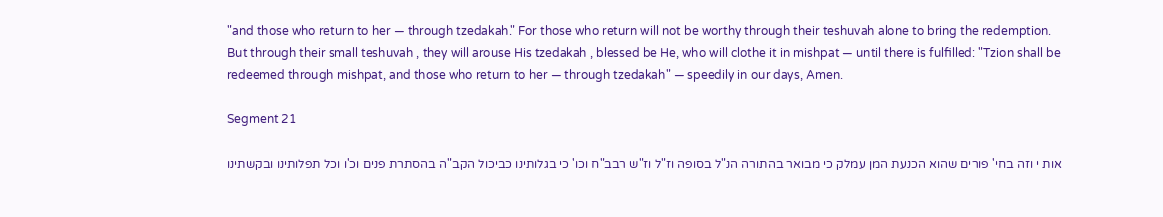"and those who return to her — through tzedakah." For those who return will not be worthy through their teshuvah alone to bring the redemption. But through their small teshuvah , they will arouse His tzedakah , blessed be He, who will clothe it in mishpat — until there is fulfilled: "Tzion shall be redeemed through mishpat, and those who return to her — through tzedakah" — speedily in our days, Amen.

Segment 21

אות י וזה בחי' פורים שהוא הכנעת המן עמלק כי מבואר בהתורה הנ"ל בסופה וז"ל וז"ש רבב"ח וכו' כי בגלותינו כביכול הקב"ה בהסתרת פנים וכ'ו וכל תפלותינו ובקשתינו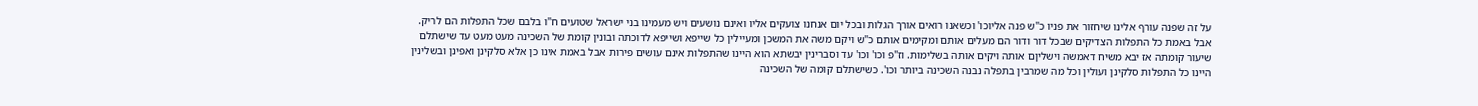על זה שפנה עורף אלינו שיחזור את פניו כ"ש פנה אליוכו' וכשאנו רואים אורך הגלות ובכל יום אנחנו צועקים אליו ואינם נושעים ויש מעמינו בני ישראל שטועים ח"ו בלבם שכל התפלות הם לריק. אבל באמת כל התפלות הצדיקים שבכל דור ודור הם מעלים אותם ומקימים אותם כ"ש ויקם משה את המשכן ומעיילין כל שייפא ושייפא לדוכתה ובונין קומת של השכינה מעט מעט עד שישתלם שיעור קומתה אז יבא משיח דאמשה וישליןם אותה ויקים אותה בשלימות. וז"פ וכו' וכו' עד וסברינין יבשתא הוא היינו שהתפלות אינם עושים פירות אבל באמת אינו כן אלא סלקינן ואפינן ובשלינין היינו כל התפלות סלקינן ועולין וכל מה שמרבין בתפלה נבנה השכינה ביותר וכו'. כשישתלם קומה של השכינה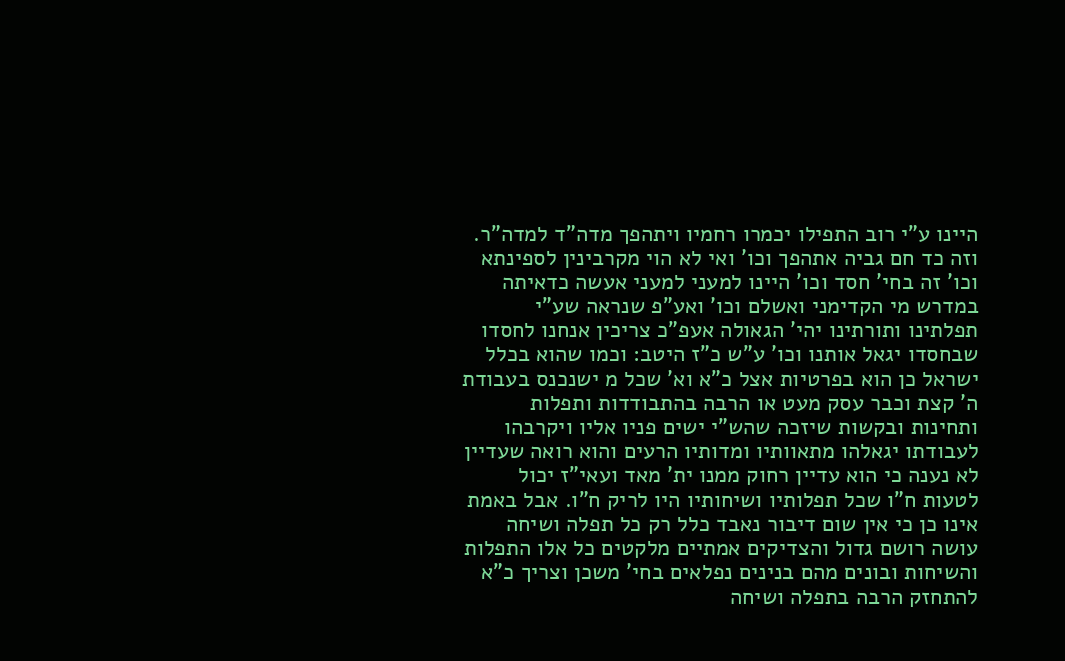היינו ע"י רוב התפילו יכמרו רחמיו ויתהפך מדה"ד למדה"ר. וזה כד חם גביה אתהפך וכו' ואי לא הוי מקרבינין לספינתא וכו' זה בחי' חסד וכו' היינו למעני למעני אעשה כדאיתה במדרש מי הקדימני ואשלם וכו' ואע"פ שנראה שע"י תפלתינו ותורתינו יהי' הגאולה אעפ"כ צריכין אנחנו לחסדו שבחסדו יגאל אותנו וכו' ע"ש כ"ז היטב: וכמו שהוא בכלל ישראל כן הוא בפרטיות אצל כ"א וא' שכל מ ישנכנס בעבודת ה' קצת וכבר עסק מעט או הרבה בהתבודדות ותפלות ותחינות ובקשות שיזכה שהש"י ישים פניו אליו ויקרבהו לעבודתו יגאלהו מתאוותיו ומדותיו הרעים והוא רואה שעדיין לא נענה כי הוא עדיין רחוק ממנו ית' מאד ועאי"ז יכול לטעות ח"ו שכל תפלותיו ושיחותיו היו לריק ח"ו. אבל באמת אינו כן כי אין שום דיבור נאבד כלל רק כל תפלה ושיחה עושה רושם גדול והצדיקים אמתיים מלקטים כל אלו התפלות והשיחות ובונים מהם בנינים נפלאים בחי' משכן וצריך כ"א להתחזק הרבה בתפלה ושיחה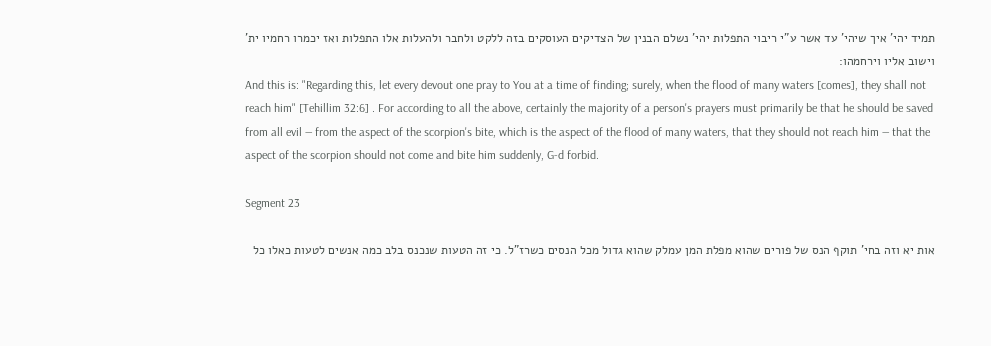תמיד יהי' איך שיהי' עד אשר ע"י ריבוי התפלות יהי' נשלם הבנין של הצדיקים העוסקים בזה ללקט ולחבר ולהעלות אלו התפלות ואז יכמרו רחמיו ית' וישוב אליו וירחמהו:
And this is: "Regarding this, let every devout one pray to You at a time of finding; surely, when the flood of many waters [comes], they shall not reach him" [Tehillim 32:6] . For according to all the above, certainly the majority of a person's prayers must primarily be that he should be saved from all evil — from the aspect of the scorpion's bite, which is the aspect of the flood of many waters, that they should not reach him — that the aspect of the scorpion should not come and bite him suddenly, G-d forbid.

Segment 23

אות יא וזה בחי' תוקף הנס של פורים שהוא מפלת המן עמלק שהוא גדול מכל הנסים כשרז"ל. כי זה הטעות שנכנס בלב כמה אנשים לטעות כאלו כל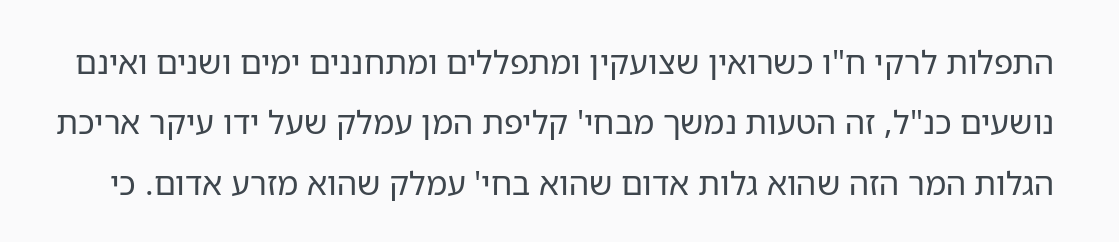התפלות לרקי ח"ו כשרואין שצועקין ומתפללים ומתחננים ימים ושנים ואינם נושעים כנ"ל, זה הטעות נמשך מבחי' קליפת המן עמלק שעל ידו עיקר אריכת הגלות המר הזה שהוא גלות אדום שהוא בחי' עמלק שהוא מזרע אדום. כי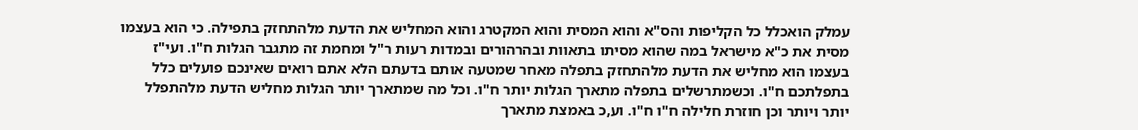עמלק הואכלל כל הקליפות והס"א והוא המסית והוא המקטרג והוא המחליש את הדעת מלהתחזק בתפילה. כי הוא בעצמו מסית את כ"א מישראל במה שהוא מסיתו בתאוות ובהרהורים ובמדות רעות ר"ל ומחמת זה מתגבר הגלות ח"ו. ועי"ז בעצמו הוא מחליש את הדעת מלהתחזק בתפלה מאחר שמטעה אותם בדעתם הלא אתם רואים שאינכם פועלים כלל בתפלתכם ח"ו. וכשמתרשלים בתפלה מתארך הגלות יותר ח"ו. וכל מה שמתארך יותר הגלות מחליש הדעת מלהתפלל יותר ויותר וכן חוזרת חלילה ח"ו ח"ו. וע,כ באמצת מתארך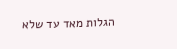הגלות מאד עד שלא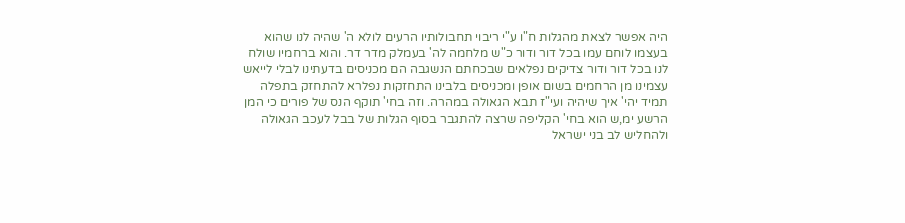היה אפשר לצאת מהגלות ח"ו ע"י ריבוי תחבולותיו הרעים לולא ה' שהיה לנו שהוא בעצמו לוחם עמו בכל דור ודור כ"ש מלחמה לה' בעמלק מדר דר. והוא ברחמיו שולח לנו בכל דור ודור צדיקים נפלאים שבכחתם הנשגבה הם מכניסים בדעתינו לבלי לייאש עצמינו מן הרחמים בשום אופן ומכניסים בלבינו התחזקות נפלרא להתחזק בתפלה תמיד יהי' איך שיהיה ועי"ז תבא הגאולה במהרה. וזה בחי' תוקף הנס של פורים כי המן הרשע ימ,ש הוא בחי' הקליפה שרצה להתגבר בסוף הגלות של בבל לעכב הגאולה ולהחליש לב בני ישראל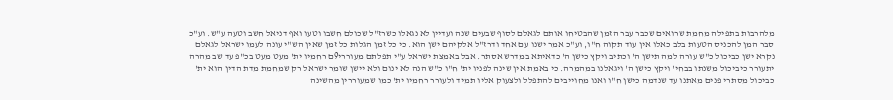מלהרבות בתפילה מחמת שרואים שכבר עבר הזמן שהבטיחו אותם לגאלם לסוף שבעים שנה ועדיין לא נגאלו כשרז"ל שכולם חשבו וטעו ואף דניאל חשב וטעה ע"ש. וע"כ סבר המן להכניס הטעות בלב כאלו אין עוד תקוה ח"ו, וע"כ אמר ישנו עם אחד ודרז"ל אלקיהם ישן הוא. כי כל זמן הגלות כל זמן שאין הש"י עונה לעמו ישראל לגאלם נקרא ישן כביכול כ"ש עורה למה תישן ה' וכתיב ויקץ כישן ה' כדאיתא במדרש אסתר. אבל באמצת ישראל ע"י תפלתם מעוררי9ם רחמיו ית' מעט מעט בכ"פ עד שב מהרה יתעורר כיביכול משנתו בבחי' ויקץ כישן ה' ויגאלנו במהמרה. כי באמת אין שינה לפניו ית' ח"ו כ"ש הנה לא ינום ולא יישן שומר ישראל רק שמחמת מדת הדין הוא ית' כביכול מסתרי פנים מאתנו עד שנדמה כישן ח"ו ואנו מחוייבים להתפלל ולצעוק אליו תמיד ולעורר רחמיו ית' כמו שמעוררין מהשינה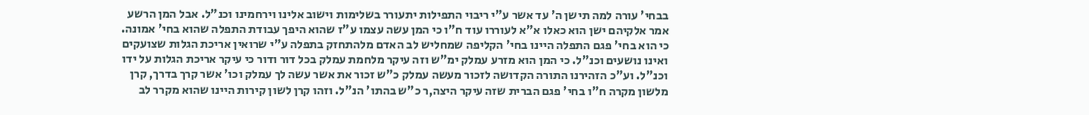בבחי' עורה למה תישן ה' עד אשר ע"י ריבוי התפילות יתעורר בשלימות וישוב אלינו וירחמינו וכנ"ל. אבל המן הרשע אמר אלקיהם ישן הוא כאלו א"א לעוררו עוד ח"ו כי המן עשה עצמו ע"ז שהוא היפך עבודת התפלה שהוא בחי' אמונה. כי הוא בחי' פגם התפלה היינו בחי' הקליפה שמחליש לב האדם מלהתחזק בתפלה ע"י שרואין אריכת הגלות שצועקים ואינו נושעים וכנ"ל. כי המן הוא מזרע עמלק ימ"ש וזה עיקר מלחמת עמלק בכל דור ודור כי עיקר אריכת הגלות על ידו וכנ"ל. וע"כ הזהירנו התורה הקדושה לזכור מעשה עמלק כ"ש זכור את אשר עשה לך עמלק וכו' אשר קרך בדרך, קרן מלשון מקרה ח"ו בחי' פגם הברית שזה עיקר היצה,ר כ"ש בהתו' הנ"ל. וזהו קרן לשון קירות היינו שהוא מקרר לב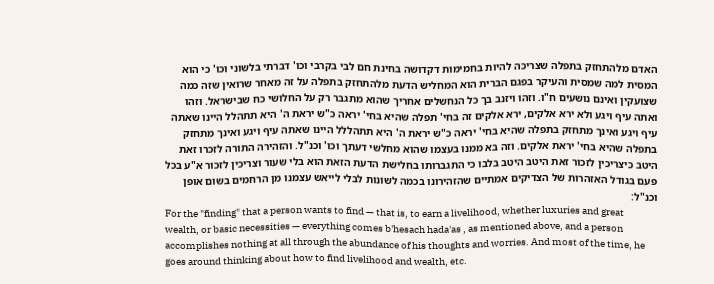האדם מלהתחזק בתפלה שצריכה להיות בחמימות דקדושה בחינת חם לבי בקרבי וכו' דברתי בלשוני וכו' כי הוא המסית למה שמסית והעיקר בפגם הברית הוא המחליש הדעת מלהתחזק בתפלה על זה מאחר שרואין שזה כמה שצועקין ואינם נושעים ח"ו. וזהו ויזנב בך כל הנחשלים אחריך שהוא מתגבר רק על החלושי כח שבישראל. וזהו ואתה עיף ויגע ולא ירא אלקים, ירא אלקים זה בחי' תפלה שהיא בחי' יראה כ"ש יראת ה' היא תתהלל היינו שאתה עיף ויגע ואינך מתחזק בתפלה שהיא בחי' יראה כ"ש יראת ה' היא תתהללל היינו שאתה עיף ויגע ואינך מתחזק בתפלה שהיא בחי' יראת אלקים. וזה בא ממנו בעצמו שהוא מחלשי דעתך וכו' וכנ"ל. והזהירה התורה לזכרו זאת היטב כיצריכין לזכור זאת היטב היטב בלבו כי התגברותו בחלישת הדעת הזאת הוא בלי שעור וצריכין לזכור א"ע בכל פעם בגודל האזהרות של הצדיקים אמתיים שהזהירונו בכמה לשונות לבלי לייאש עצמנו מן הרחמים בשום אופן וכנ"ל:
For the "finding" that a person wants to find — that is, to earn a livelihood, whether luxuries and great wealth, or basic necessities — everything comes b'hesach hada'as , as mentioned above, and a person accomplishes nothing at all through the abundance of his thoughts and worries. And most of the time, he goes around thinking about how to find livelihood and wealth, etc.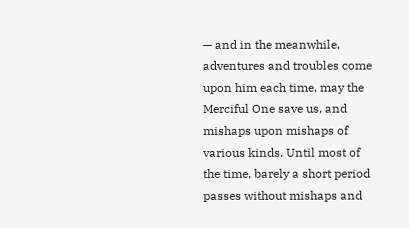— and in the meanwhile, adventures and troubles come upon him each time, may the Merciful One save us, and mishaps upon mishaps of various kinds. Until most of the time, barely a short period passes without mishaps and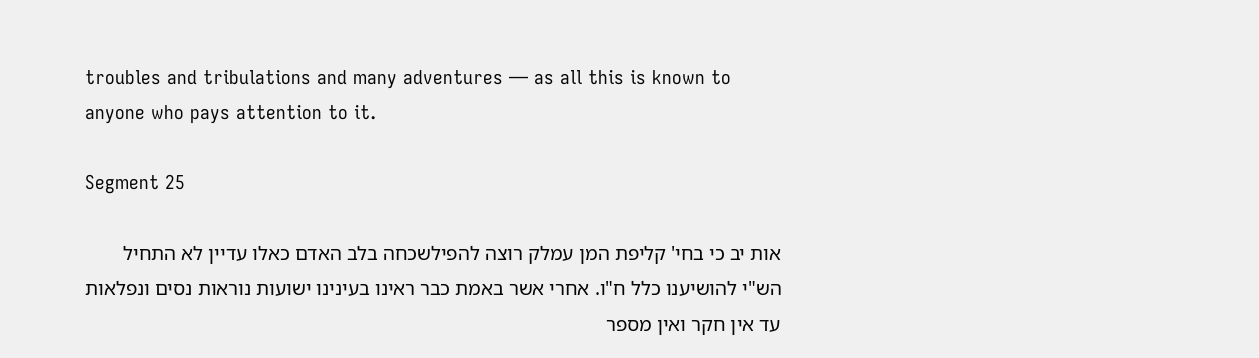troubles and tribulations and many adventures — as all this is known to anyone who pays attention to it.

Segment 25

אות יב כי בחי' קליפת המן עמלק רוצה להפילשכחה בלב האדם כאלו עדיין לא התחיל הש"י להושיענו כלל ח"ו. אחרי אשר באמת כבר ראינו בעינינו ישועות נוראות נסים ונפלאות עד אין חקר ואין מספר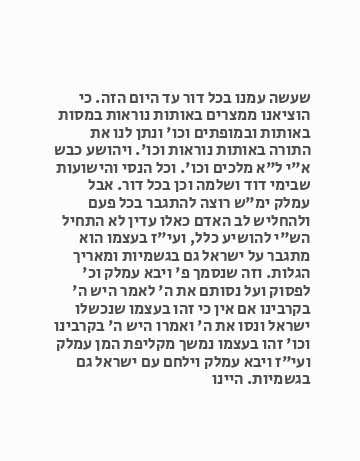שעשה עמנו בכל דור עד היום הזה. כי הוציאנו ממצרים באותות נוראות במסות באותות ובמופתים וכו' ונתן לנו את התורה באותות נוראות וכו'. ויהושע כבש א"י ל"א מלכים וכו'. וכל הנסי והישועות שבימי דוד ושלמה וכן בכל דור. אבל עמלק ימ"ש רוצה להתגבר בכל פעם ולהחליש לב האדם כאלו עדין לא התחיל הש"י להושיע כלל, ועי"ז בעצמו הוא מתגבר על ישראל גם בגשמיות ומאריך הגלות. וזה שנסמך פ' ויבא עמלק וכ' לפסוק ועל נסותם את ה' לאמר היש ה' בקרבינו אם אין כי זהו בעצמו שנכשלו ישראל ונסו את ה' ואמרו היש ה' בקרבינו וכו' זהו בעצמו נמשך מקליפת המן עמלק ועי"ז ויבא עמלק וילחם עם ישראל גם בגשמיות. היינו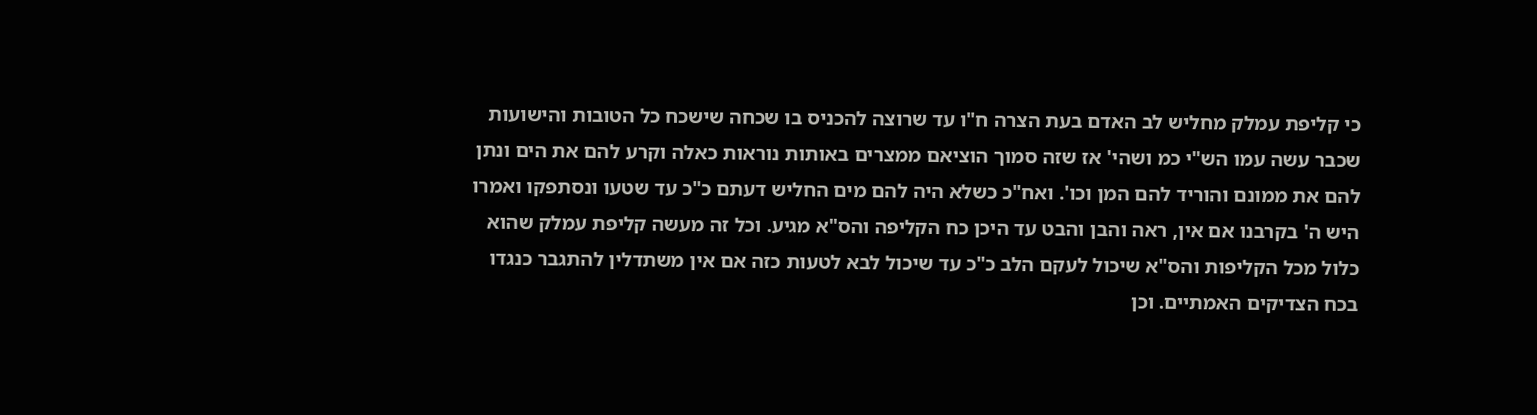כי קליפת עמלק מחליש לב האדם בעת הצרה ח"ו עד שרוצה להכניס בו שכחה שישכח כל הטובות והישועות שכבר עשה עמו הש"י כמ ושהי' אז שזה סמוך הוציאם ממצרים באותות נוראות כאלה וקרע להם את הים ונתן להם את ממונם והוריד להם המן וכו'. ואח"כ כשלא היה להם מים החליש דעתם כ"כ עד שטעו ונסתפקו ואמרו היש ה' בקרבנו אם אין, ראה והבן והבט עד היכן כח הקליפה והס"א מגיע. וכל זה מעשה קליפת עמלק שהוא כלול מכל הקליפות והס"א שיכול לעקם הלב כ"כ עד שיכול לבא לטעות כזה אם אין משתדלין להתגבר כנגדו בכח הצדיקים האמתיים. וכן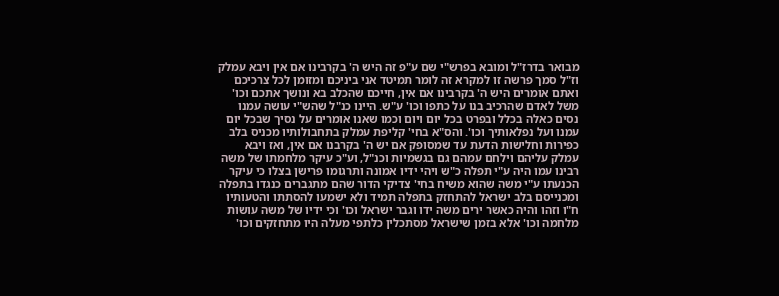מבואר בדרז"ל ומובא בפרש"י שם ע"פ זה היש ה' בקרבינו אם אין ויבא עמלק וז"ל סמך פרשה זו למקרא זה לומר תמיטד אני ביניכם ומזומן לכל צרכיכם ואתם אומרים היש ה' בקרבינו אם אין, חייכם שהכלב בא ונושך אתכם וכו' משל לאדם שהרכיב בנו על כתפו וכו' ע"ש. היינו כנ"ל שהש"י עושה עמנו נסים כאלה בכלל ובפרט בכל יום ויום וכמו שאנו אומרים על נסיך שבכל יום עמנו ועל נפלאותיך וכו'. והס"א בחי' קליפת עמלק בתחבולותיו מכניס בלב כפירות וחלישות הדעת עד שמסופק אם יש ה' בקרבנו אם אין, ואז ויבא עמלק עליהם וילחם עמהם גם בגשמיות וכנ"ל, וע"כ עיקר מלחמתו של משה רבינו עמו היה ע"י תפלה כ"ש ויהי ידיו אמונה ותרגומו פרישן בצלו כי עיקר הכנעתו ע"י משה שהוא משיח בחי' צדיקי הדור שהם מתגברים כנגדו בתפלה ומכנייסם בלב ישראל להתחזק בתפלה תמיד ולא ישמעו להסתתו והטעותיו ח"ו וזהו והיה כאשר ירים משה ידו וגבר ישראל וכו' וכי ידיו של משה עושות מלחמה וכו' אלא בזמן שישראל מסתכלין כלתפי מעלה היו מתחזקים וכו'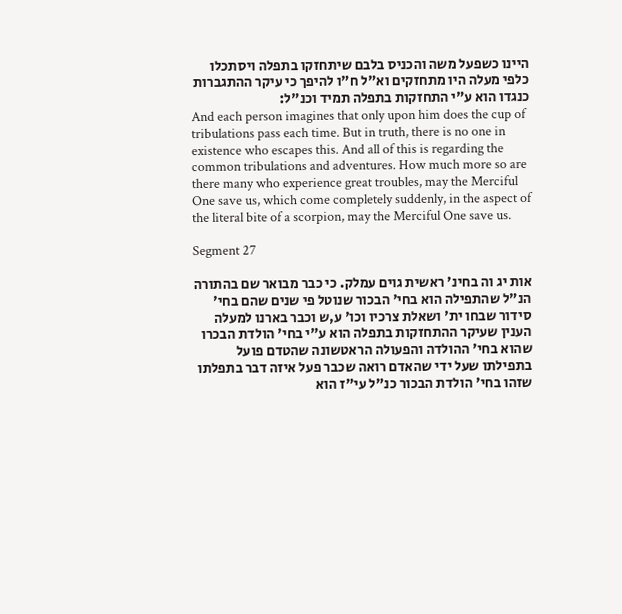היינו כשפעל משה והכניס בלבם שיתחזקו בתפלה ויסתכלו כלפי מעלה היו מתחזקים וא"ל ח"ו להיפך כי עיקר ההתגברות כנגדו הוא ע"י התחזקות בתפלה תמיד וכנ"ל:
And each person imagines that only upon him does the cup of tribulations pass each time. But in truth, there is no one in existence who escapes this. And all of this is regarding the common tribulations and adventures. How much more so are there many who experience great troubles, may the Merciful One save us, which come completely suddenly, in the aspect of the literal bite of a scorpion, may the Merciful One save us.

Segment 27

אות יג וה בחינ' ראשית גוים עמלק. כי כבר מבואר שם בהתורה הנ"ל שהתפילה הוא בחי' הבכור שנוטל פי שנים שהם בחי' סידור שבחו ית' ושאלת צרכיו וכו' ע,ש וכבר בארנו למעלה הענין שעיקר ההתחזקות בתפלה הוא ע"י בחי' הולדת הבכרו שהוא בחי' ההולדה והפעולה הראטשונה שהטדם פועל בתפילתו שעל ידי שהאדם רואה שכבר פעל איזה דבר בתפלתו שזהו בחי' הולדת הבכור כנ"ל עי"ז הוא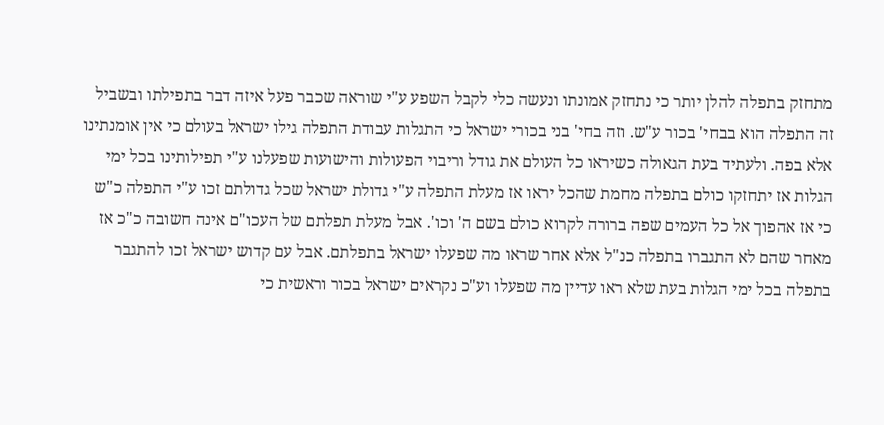מתחזק בתפלה להלן יותר כי נתחזק אמונתו ונעשה כלי לקבל השפע ע"י שוראה שכבר פעל איזה דבר בתפילתו ובשביל זה התפלה הוא בבחי' בכור ע"ש. וזה בחי' בני בכורי ישראל כי התגלות עבודת התפלה גילו ישראל בעולם כי אין אומנתינו אלא בפה. ולעתיד בעת הגאולה כשיראו כל העולם את גודל וריבוי הפעולות והישועות שפעלנו ע"י תפילותינו בכל ימי הגלות אז יתחזקו כולם בתפלה מחמת שהכל יראו אז מעלת התפלה ע"י גדולת ישראל שכל גדולתם זכו ע"י התפלה כ"ש כי אז אהפוך אל כל העמים שפה ברורה לקרוא כולם בשם ה' וכו'. אבל מעלת תפלתם של העכו"ם אינה חשובה כ"כ אז מאחר שהם לא התגברו בתפלה כנ"ל אלא אחר שראו מה שפעלו ישראל בתפלתם. אבל עם קדוש ישראל זכו להתגבר בתפלה בכל ימי הגלות בעת שלא ראו עדיין מה שפעלו וע"כ נקראים ישראל בכור וראשית כי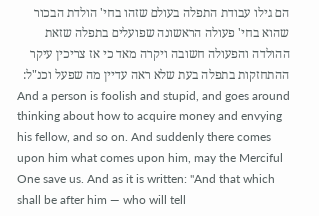הם גילו עבודת התפלה בעולם שזהו בחי' הולדת הבכור שהוא בחי' פעולה הראשונה שפועלים בתפלה שזאת ההולדה והפעולה חשובה ויקרה מאד כי אז צריכין עיקר ההתחזקות בתפלה בעת שלא ראה עדיין מה שפעל וכנ"ל:
And a person is foolish and stupid, and goes around thinking about how to acquire money and envying his fellow, and so on. And suddenly there comes upon him what comes upon him, may the Merciful One save us. And as it is written: "And that which shall be after him — who will tell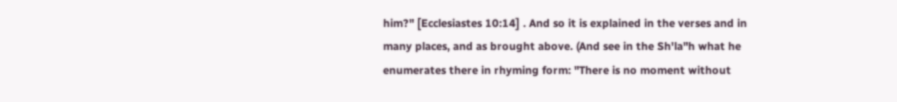him?" [Ecclesiastes 10:14] . And so it is explained in the verses and in many places, and as brought above. (And see in the Sh'la"h what he enumerates there in rhyming form: "There is no moment without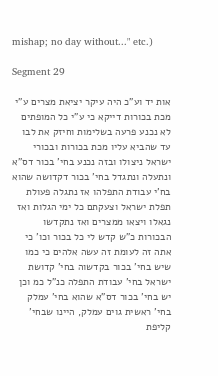mishap; no day without..." etc.)

Segment 29

אות יד וע"כ היה עיקר יציאת מצרים ע"י מכת בכורות דייקא כי ע"י כל המופתים לא נכנע פרעה בשלימות וחיזק את לבו עד שהביא עליו מכת בכורות ובכורי ישראל ניצולו ובזה נכנע בחי' בכור דס"א ונתעלה ונתגדל בחי' בכור דקדושה שהוא בח'י עבודת התפלהו אז נתגלה פעולת תפלת ישראל וצעקתם כל ימי הגלות ואז נגאלו ויצאו ממצרים ואז נתקדשו הבכורות כ"ש קדש לי כל בכור וכו' כי אתה זה לעומת זה עשה אלהים כי כמו שיש בחי' בכור בקדשוה בחי' קדושת ישראל בחי' עבודת התפלה כנ"ל כמ וכן יש בחי' בכור דס"א שהוא בחי' עמלק בחי' ראשית גוים עמלק, היינו שבחי' קליפת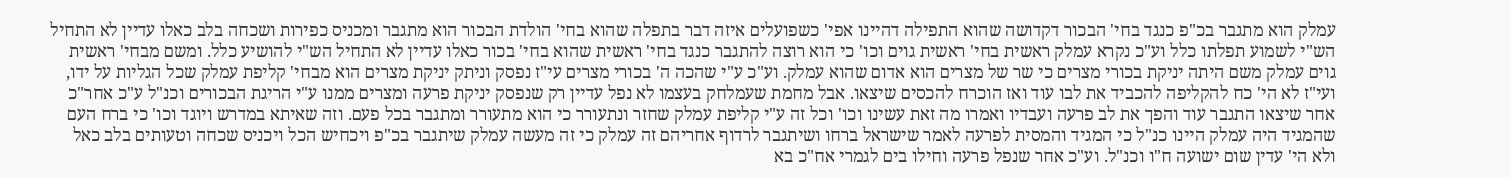עמלק הוא מתגבר בכ"פ כנגד בחי' הבכור דקדושה שהוא התפילה דהיינו אפי' כשפועלים איזה דבר בתפלה שהוא בחי' הולדת הבכור הוא מתגבר ומכניס כפירות ושכחה בלב כאלו עדיין לא התחיל הש"י לשמוע תפלתו כלל וע"כ נקרא עמלק ראשית בחי' ראשית גוים וכו' כי הוא רוצה להתגבר כנגד בחי' ראשית שהוא בחי' בכור כאלו עדיין לא התחיל הש"י להושיע כלל. ומשם מבחי' ראשית גוים עמלק משם היתה יניקת בכורי מצרים כי שר של מצרים הוא אדום שהוא עמלק. וע"כ ע"י שהכה ה' בכורי מצרים עי"ז נפסק וניתק יניקת מצרים הוא מבחי' קליפת עמלק שכל הגליות על ידו, ועי"ז לא הי' כח להקליפה להכביד את לבו עוד ואז הוכרח להכסים שיצאו. אבל מחמת שעמלחק בעצמו לא נפל עדיין רק שנפסק יניקת פרעה ומצרים ממנו ע"י הריגת הבכורים וכנ"ל ע"כ אחר"כ אחר שיצאו התגבר עוד והפך את לב פרעה ועבדיו ואמרו מה זאת עשינו וכו' וכל זה ע"י קליפת עמלק שחזר ונתעורר כי הוא מתעורר ומתגבר בכל פעם. וזה שאיתא במדרש ויוגד וכו' כי ברח העם שהמגיד היה עמלק היינו כנ"ל כי המגיד והמסית לפרעה לאמר שישראל ברחו ושיתגבר לרדוף אחריהם זה עמלק כי זה מעשה עמלק שיתגבר בכ"פ ויכחיש הכל ויכניס שכחה וטעותים בלב כאל ולא הי' עדין שום ישועה ח"ו וכנ"ל. וע"כ אחר שנפל פרעה וחילו בים לגמרי אח"כ בא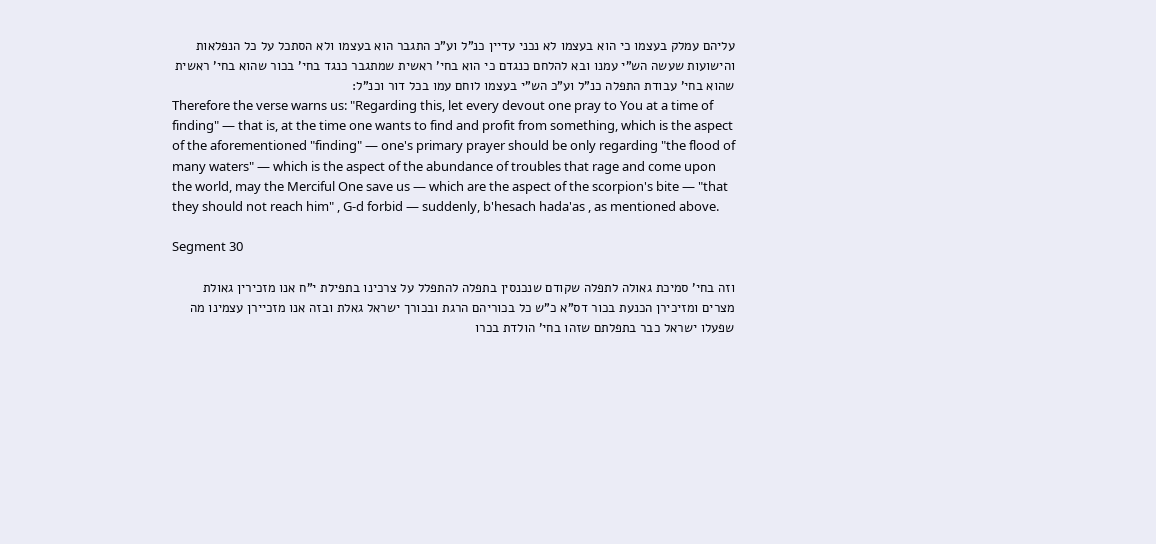עליהם עמלק בעצמו כי הוא בעצמו לא נכני עדיין כנ"ל וע"כ התגבר הוא בעצמו ולא הסתכל על כל הנפלאות והישועות שעשה הש"י עמנו ובא להלחם כנגדם כי הוא בחי' ראשית שמתגבר כנגד בחי' בכור שהוא בחי' ראשית שהוא בחי' עבודת התפלה כנ"ל וע"כ הש"י בעצמו לוחם עמו בכל דור וכנ"ל:
Therefore the verse warns us: "Regarding this, let every devout one pray to You at a time of finding" — that is, at the time one wants to find and profit from something, which is the aspect of the aforementioned "finding" — one's primary prayer should be only regarding "the flood of many waters" — which is the aspect of the abundance of troubles that rage and come upon the world, may the Merciful One save us — which are the aspect of the scorpion's bite — "that they should not reach him" , G-d forbid — suddenly, b'hesach hada'as , as mentioned above.

Segment 30

וזה בחי' סמיכת גאולה לתפלה שקודם שנכנסין בתפלה להתפלל על צרכינו בתפילת י"ח אנו מזכירין גאולת מצרים ומזיכירן הכנעת בכור דס"א כ"ש כל בכוריהם הרגת ובכורך ישראל גאלת ובזה אנו מזכיירן עצמינו מה שפעלו ישראל כבר בתפלתם שזהו בחי' הולדת בכרו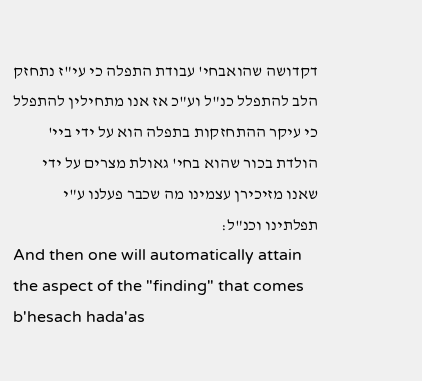דקדושה שהואבחי' עבודת התפלה כי עי"ז נתחזק הלב להתפלל כנ"ל וע"כ אז אנו מתחילין להתפלל כי עיקר ההתחזקות בתפלה הוא על ידי ביי' הולדת בכור שהוא בחי' גאולת מצרים על ידי שאנו מזיכירן עצמינו מה שכבר פעלנו ע"י תפלתינו וכנ"ל:
And then one will automatically attain the aspect of the "finding" that comes b'hesach hada'as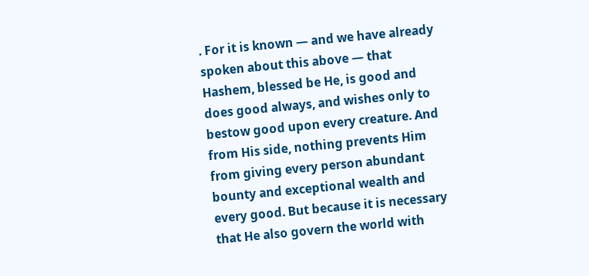. For it is known — and we have already spoken about this above — that Hashem, blessed be He, is good and does good always, and wishes only to bestow good upon every creature. And from His side, nothing prevents Him from giving every person abundant bounty and exceptional wealth and every good. But because it is necessary that He also govern the world with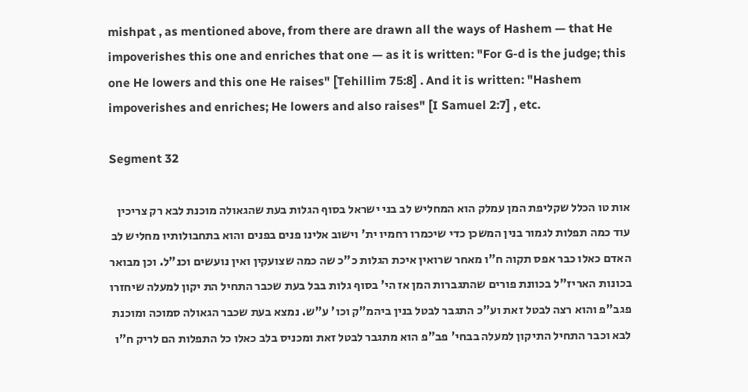mishpat , as mentioned above, from there are drawn all the ways of Hashem — that He impoverishes this one and enriches that one — as it is written: "For G-d is the judge; this one He lowers and this one He raises" [Tehillim 75:8] . And it is written: "Hashem impoverishes and enriches; He lowers and also raises" [I Samuel 2:7] , etc.

Segment 32

אות טו הכלל שקליפת המן עמלק הוא המחליש לב בני ישראל בסוף הגלות בעת שהגאולה מוכנת לבא רק צריכין עוד כמה תפלות לגמור בנין המשכן כדי שיכמרו רחמיו ית' וישוב אלינו פנים בפנים והוא בתחבולותיו מחליש לב האדם כאלו כבר אפס תקוה ח"ו מאחר שרואין איכת הגלות כ"כ שה כמה שצועקין ואין נועשים וכנ"ל. וכן מבואר בכונות האריז"ל בכוונת פורים שהתגברות המן אז הי' בסוף גלות בבל בעת שכבר התחיל הת יקון למעלה שיחזרו פגב"פ והוא רצה לבטל זאת וע"כ התגבר לבטל בנין ביהמ"ק וכו' ע"ש. נמצא בעת שכבר הגאולה סמוכה ומוכנת לבא וכבר התחיל התיקון למעלה בבחי' פב"פ הוא מתגבר לבטל זאת ומכניס בלב כאלו כל התפלות הם לריק ח"ו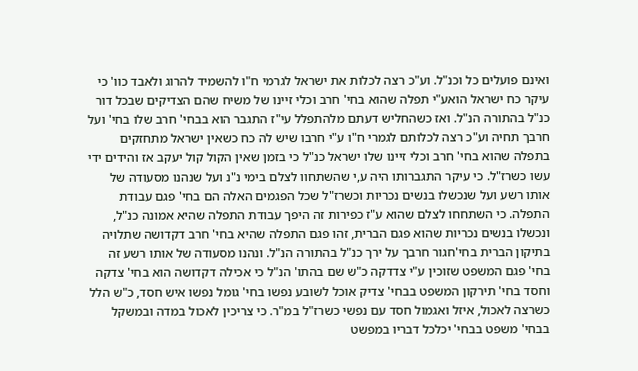ואינם פועלים כל וכנ"ל. וע"כ רצה לכלות את ישראל לגרמי ח"ו להשמיד להרוג ולאבד כוו' כי עיקר כח ישראל הואע"י תפלה שהוא בחי' חרב וכלי זיינו של משיח שהם הצדיקים שבכל דור כנ"ל בהתורה הנ"ל. ואז כשהחליש דעתם מלהתפלל עי"ז התגבר הוא בבחי' חרב שלו בחי' ועל חרבך תחיה וע"כ רצה לכלותם לגמרי ח"ו ע"י חרבו שיש לה כח כשאין ישראל מתחזקים בתפלה שהוא בחי' חרב וכלי זיינו שלו ישראל כנ"ל כי בזמן שאין הקול קול יעקב אז והידים ידי עשו כשרז"ל. כי עיקר התגברותו היה ע,י שהשתחוו לצלם בימי נ"נ ועל שנהנו מסעודה של אותו רשע ועל שנכשלו בנשים נכריות וכשרז"ל שכל הפגמים האלה הם בחי' פגם עבודת התפלה. כי השתחחו לצלם שהוא ע"ז כפירות זה היפך עבודת התפלה שהיא אמונה כנ"ל, ונכשלו בנשים נכריות שהוא פגם הברית, זהו פגם התפלה שהיא בחי' חרב דקדושה שתלויה בתיקון הברית בחי'חגור חרבך על ירך כנ"ל בהתורה הנ"ל. ונהנו מסעודה של אותו רשע זה בחי' פגם המשפט שזוכין ע"י צדדקה כ"ש שם בהתו' הנ"ל כי אכילה דקדושה הוא בחי' צדקה וחסד בחי' תירקון המשפט בבחי' צדיק אוכל לשובע נפשו בחי' גומל נפשו איש חסד, כ"ש הלל כשרצה לאכול, איזל ואגמול חסד עם נפשי כשרז"ל במ"ר. כי צריכין לאכול במדה ובמשקל בבחי' משפט בבחי' יכלכל דבריו במפשט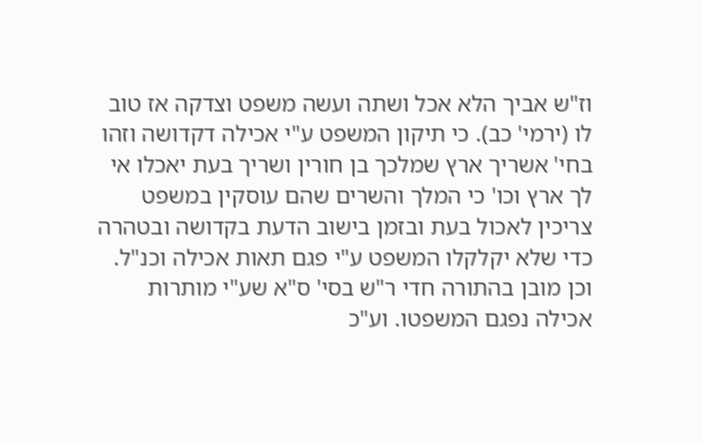וז"ש אביך הלא אכל ושתה ועשה משפט וצדקה אז טוב לו (ירמי' כב). כי תיקון המשפט ע"י אכילה דקדושה וזהו בחי' אשריך ארץ שמלכך בן חורין ושריך בעת יאכלו אי לך ארץ וכו' כי המלך והשרים שהם עוסקין במשפט צריכין לאכול בעת ובזמן בישוב הדעת בקדושה ובטהרה כדי שלא יקלקלו המשפט ע"י פגם תאות אכילה וכנ"ל. וכן מובן בהתורה חדי ר"ש בסי' ס"א שע"י מותרות אכילה נפגם המשפטו. וע"כ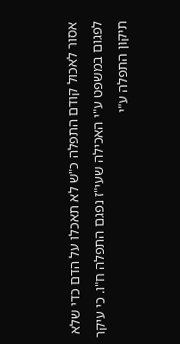אסור לאכול קודם התפלה כ"ש לא תאכלו על הדם כדי שלא לפגום במשפט ע"י האכילה שעי"ז נפגם התפלה ח"ו. כי עיקר תיקון התפלה ע"י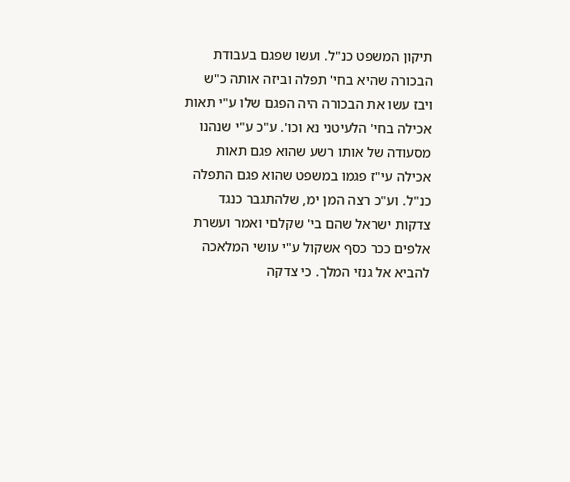תיקון המשפט כנ"ל. ועשו שפגם בעבודת הבכורה שהיא בחי' תפלה וביזה אותה כ"ש ויבז עשו את הבכורה היה הפגם שלו ע"י תאות אכילה בחי' הלעיטני נא וכו'. ע"כ ע"י שנהנו מסעודה של אותו רשע שהוא פגם תאות אכילה עי"ז פגמו במשפט שהוא פגם התפלה כנ"ל. וע"כ רצה המן ימ, שלהתגבר כנגד צדקות ישראל שהם בי' שקלםי ואמר ועשרת אלפים ככר כסף אשקול ע"י עושי המלאכה להביא אל גנזי המלך. כי צדקה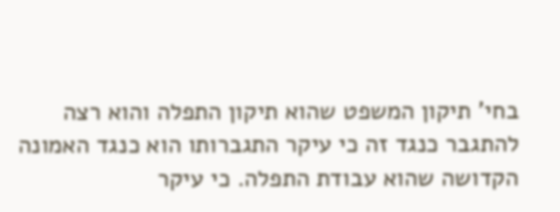בחי' תיקון המשפט שהוא תיקון התפלה והוא רצה להתגבר כנגד זה כי עיקר התגברותו הוא כנגד האמונה הקדושה שהוא עבודת התפלה. כי עיקר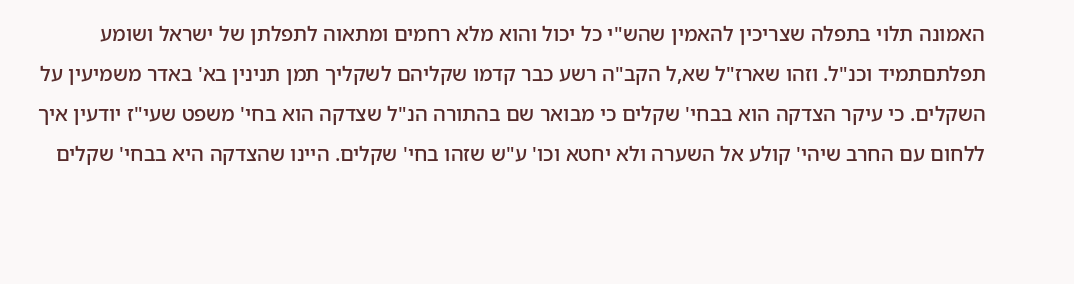האמונה תלוי בתפלה שצריכין להאמין שהש"י כל יכול והוא מלא רחמים ומתאוה לתפלתן של ישראל ושומע תפלתםתמיד וכנ"ל. וזהו שארז"ל שא,ל הקב"ה רשע כבר קדמו שקליהם לשקליך תמן תנינין בא' באדר משמיעין על השקלים. כי עיקר הצדקה הוא בבחי' שקלים כי מבואר שם בהתורה הנ"ל שצדקה הוא בחי' משפט שעי"ז יודעין איך ללחום עם החרב שיהי' קולע אל השערה ולא יחטא וכו' ע"ש שזהו בחי' שקלים. היינו שהצדקה היא בבחי' שקלים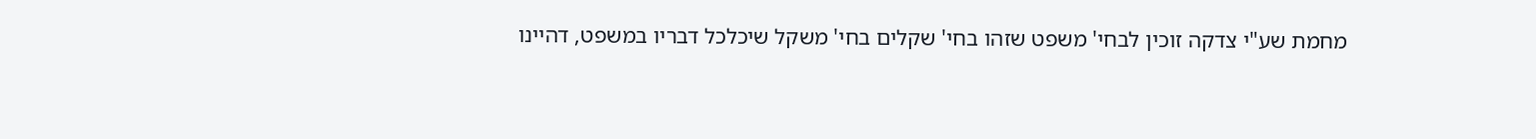מחמת שע"י צדקה זוכין לבחי' משפט שזהו בחי' שקלים בחי' משקל שיכלכל דבריו במשפט, דהיינו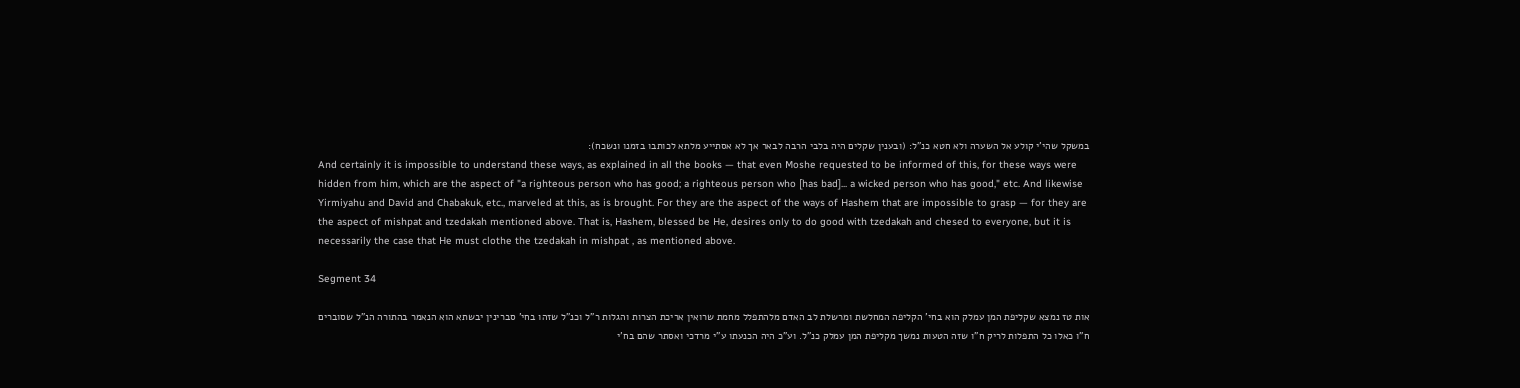במשקל שהי'י קולע אל השערה ולא חטא כנ"ל: (ובענין שקלים היה בלבי הרבה לבאר אך לא אסתייע מלתא לכותבו בזמנו ונשכח):
And certainly it is impossible to understand these ways, as explained in all the books — that even Moshe requested to be informed of this, for these ways were hidden from him, which are the aspect of "a righteous person who has good; a righteous person who [has bad]... a wicked person who has good," etc. And likewise Yirmiyahu and David and Chabakuk, etc., marveled at this, as is brought. For they are the aspect of the ways of Hashem that are impossible to grasp — for they are the aspect of mishpat and tzedakah mentioned above. That is, Hashem, blessed be He, desires only to do good with tzedakah and chesed to everyone, but it is necessarily the case that He must clothe the tzedakah in mishpat , as mentioned above.

Segment 34

אות טז נמצא שקליפת המן עמלק הוא בחי' הקליפה המחלשת ומרשלת לב האדם מלהתפלל מחמת שרואין אריכת הצרות והגלות ר"ל וכנ"ל שזהו בחי' סברינין יבשתא הוא הנאמר בהתורה הנ"ל שסוברים ח"ו כאלו כל התפלות לריק ח"ו שזה הטעות נמשך מקליפת המן עמלק כנ"ל. וע"כ היה הכנעתו ע"י מרדכי ואסתר שהם בח'י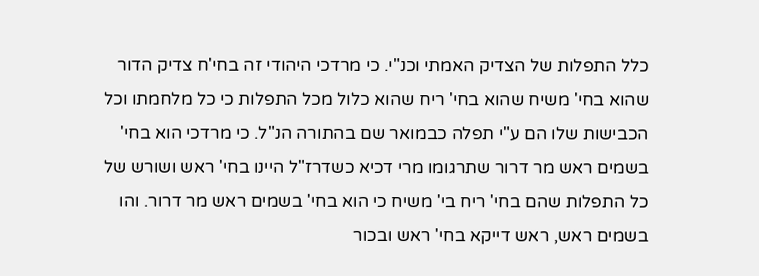כלל התפלות של הצדיק האמתי וכנ"י. כי מרדכי היהודי זה בחי'ח צדיק הדור שהוא בחי' משיח שהוא בחי' ריח שהוא כלול מכל התפלות כי כל מלחמתו וכל הכבישות שלו הם ע"י תפלה כבמואר שם בהתורה הנ"ל. כי מרדכי הוא בחי' בשמים ראש מר דרור שתרגומו מרי דכיא כשדרז"ל היינו בחי' ראש ושורש של כל התפלות שהם בחי' ריח בי' משיח כי הוא בחי' בשמים ראש מר דרור. והו בשמים ראש, ראש דייקא בחי' ראש ובכור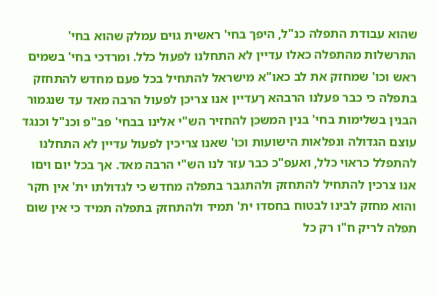שהוא עבודת התפלה כנ"ל, היפך בחי' ראשית גוים עמלק שהוא בחי' התרשלות מהתפלה כאלו עדיין לא התחלנו לפעול כלל. ומרדכי בחי' בשמים ראש וכו' שמחזק את לב כאו"א מישראל להתחיל בכל פעם מחדש להתחזק בתפלה כי כבר פעלנו הרבהא ךעדיין אנו צריכן לפעול הרבה מאד עד שנגמור הבנין בשלימות בחי' בנין המשכן להחזיר הש"י אלינו בבחי' פב"פ וכנ"ל וכנגד עוצם הגדולה ונפלאות הישועות וכו' שאנו צריכין לפעול עדיין לא התחלנו להתפלל כראוי כלל, ואעפ"כ כבר עזר לנו הש"י הרבה מאד. אך בכל יום ויםו אנו צרכין להתחיל להתחזק ולהתגבר בתפלה מחדש כי לגדולתו ית' אין חקר והוא מחזק לבינו לבטוח בחסדו ית' תמיד ולהתחזק בתפלה תמיד כי אין שום תפלה לריק ח"ו רק כל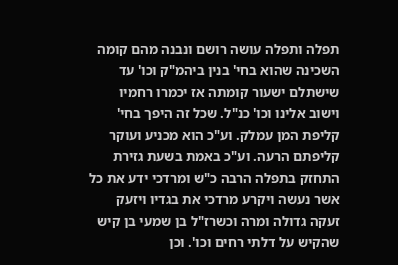תפלה ותפלה עושה רושם ונבנה מהם קומה השכינה שהוא בחי' בנין ביהמ"ק וכו' עד שישתלם ישעור קומתה אז יכמרו רחמיו וישוב אלינו וכו' כנ"ל. שכל זה היפך בחי' קליפת המן עמלק. וע"כ הוא מכניע ועוקר קליפתם הרעה. וע"כ באמת בשעת גזירת התחזק בתפלה הרבה כ"ש ומרדכי ידע את כל אשר נעשה ויקרע מרדכי את בגדיו ויזעק זעקה גדולה ומרה וכשרז"ל בן שמעי בן קיש שהקיש על דלתי רחים וכו'. וכן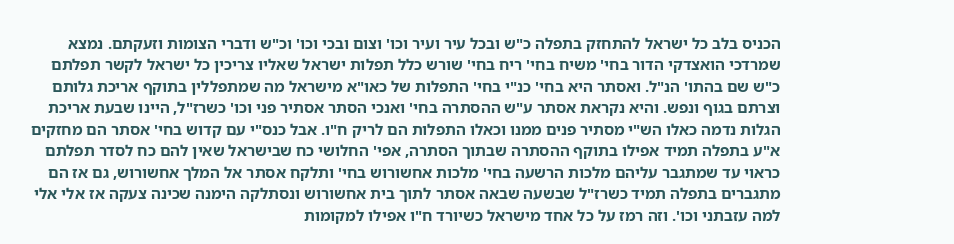הכניס בלב כל ישראל להתחזק בתפלה כ"ש ובכל עיר ועיר וכו' וצום ובכי וכו' וכ"ש ודברי הצומות וזעקתם. נמצא שמרדכי הואצדקי הדור בחי' משיח בחי' ריח בחי' שורש כלל תפלות ישראל שאליו צריכין כל ישראל לקשר תפלתם כ"ש שם בהתו' הנ"ל. ואסתר היא בחי' כנ"י בחי' התפלות של כאו"א מישראל מה שמתפללין בתוקף אריכת גלותם וצרתם בגוף ונפש. והיא נקראת אסתר ע"ש ההסתרה בחי' ואנכי הסתר אסתיר פני וכו' כשרז"ל, היינו שבעת אריכת הגלות נדמה כאלו הש"י מסתיר פנים ממנו וכאלו התפלות הם לריק ח"ו. אבל כנס"י עם קדוש בחי' אסתר הם מחזקים א"ע בתפלה תמיד אפילו בתוקף ההסתרה שבתוך הסתרה, אפי' החלושי כח שבישראל שאין להם כח לסדר תפלתם כראוי עד שמתגבר עליהם מלכות הרשעה בחי' מלכות אחשורוש בחי' ותלקח אסתר אל המלך אחשורוש, גם אז הם מתגברים בתפלה תמיד כשרז"ל שבשעה שבאה אסתר לתוך בית אחשורוש ונסתלקה הימנה שכינה צעקה אז אלי אלי למה עזבתני וכו'. וזה רמז על כל אחד מישראל כשיורד ח"ו אפילו למקומות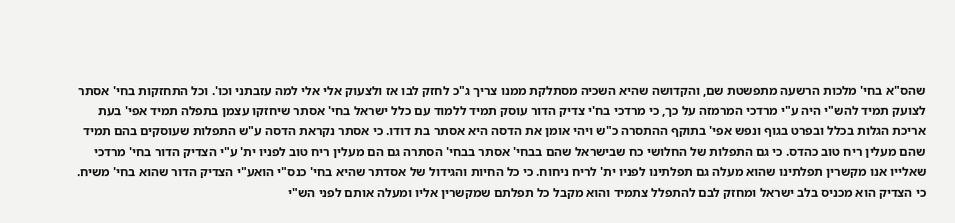שהס"א בחי' מלכות הרשעה מתפשטת שם, והקדושה שהיא השכיה מסתלקת ממנו צריך ג"כ לחזק לבו אז ולצעוק אלי אלי למה עזבתני וכו'. וכל התחזקות בחי' אסתר לצועק תמיד להש"י היה ע"י מרדכי המרמזה על כך, כי מרדכי בח'י צדיק הדור עוסק תמיד ללמוד עם כלל ישראל בחי' אסתר שיחזקו עצמן בתפלה תמיד אפי' בעת אריכת הגלות בכלל ובפרט בגוף ונפש אפי' בתוקף ההתסרה כ"ש ויהי אומן את הדסה היא אסתר בת דודו. כי אסתר נקראת הדסה ע"ש התפלות שעוסקים בהם תמיד שהם מעלין ריח טוב כהדס. כי גם התפלות של החלושי כח שבישראל שהם בבחי' אסתר בבחי' הסתרה גם הם מעלין ריח טוב לפניו ית' ע"י הצדיק הדור בחי' מרדכי שאלייו אנו מקשרין תפלתינו שהוא מעלה גם תפלתינו לפניו ית' לריח ניחוח. כי כל החיות והגידול של אסדתר שהיא בחי' כנס"י הואע"י הצדיק הדור שהוא בחי' משיח. כי הצדיק הוא מכניס בלב ישראל ומחזק לבם להתפלל צתמיד והוא מקבל כל תפלתם שמקשרין אליו ומעלה אותם לפני הש"י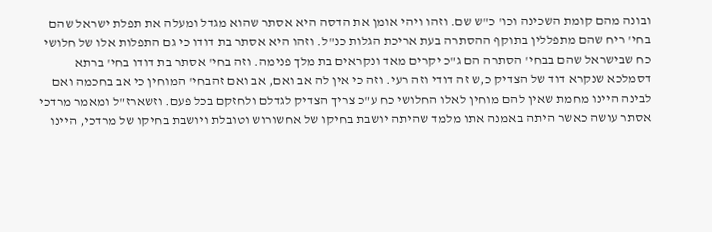ובונה מהם קומת השכינה וכו' כ"ש שם. וזהו ויהי אומן את הדסה היא אסתר שהוא מגדל ומעלה את תפלת ישראל שהם בחי' ריח שהם מתפללין בתוקף ההסתרה בעת אריכת הגלות כנ"ל. וזהו היא אסתר בת דודו כי גם התפלות אלו של חלושי כח שבישראל שהם בבחי' הסתרה הם ג"כ יקרים מאד ונקראים בת מלך פנימה. וזה בחי' אסתר בת דודו בחי' ברתא דסמלכא שנקרא דוד של הצדיק כ,ש זה דודי וזה רעי. וזה כי אין לה אב ואם, אב ואם זהבחי' המוחין כי אב בחכמה ואם לבינה היינו מחמת שאין להם מוחין לאלו החלושי כח ע"כ צריך הצדיק לגדלם ולחזקם בכל פעם. וזשארז"ל ומאמר מרדכי אסתר עושה כאשר היתה באמנה אתו מלמד שהיתה יושבת בחיקו של אחשורוש וטובלת ויושבת בחיקו של מרדכי, היינו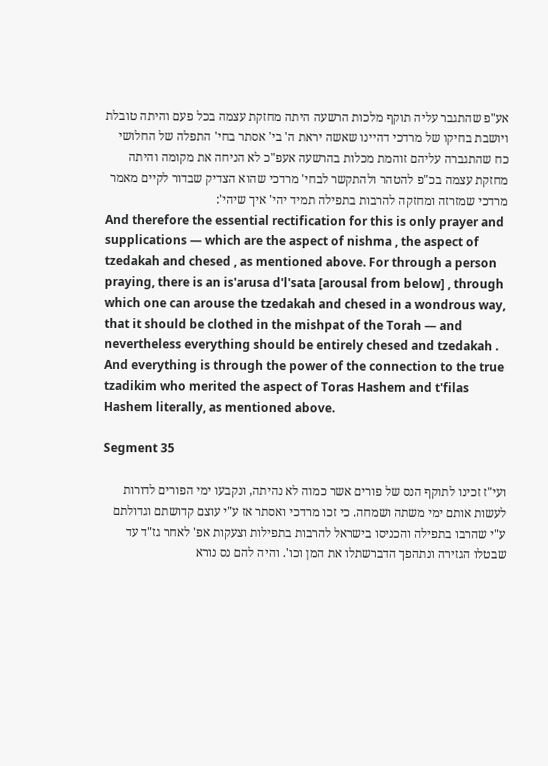אע"פ שהתגבר עליה תוקף מלכות הרשעה היתה מחזקת עצמה בכל פעם והיתה טובלת ויושבת בחיקו של מרדכי דהיינו שאשה יראת ה' בי' אסתר בחי' התפלה של החלושי כח שהתגברה עליהם זוהמת מכלות בהרשעה אעפ"כ לא הניחה את מקומה והיתה מחזקת עצמה בכ"פ להטהר ולהתקשר לבחי' מרדכי שהוא הצדיק שבדור לקיים מאמר מרדכי שמזרזה ומחזקה להרבות בתפילה תמיד יהי' איך שיהי':
And therefore the essential rectification for this is only prayer and supplications — which are the aspect of nishma , the aspect of tzedakah and chesed , as mentioned above. For through a person praying, there is an is'arusa d'l'sata [arousal from below] , through which one can arouse the tzedakah and chesed in a wondrous way, that it should be clothed in the mishpat of the Torah — and nevertheless everything should be entirely chesed and tzedakah . And everything is through the power of the connection to the true tzadikim who merited the aspect of Toras Hashem and t'filas Hashem literally, as mentioned above.

Segment 35

ועי"ז זכינו לתוקף הנס של פורים אשר כמוה לא נהיתה, ונקבעו ימי הפורים לדורות לעשות אותם ימי משתה ושמחה. כי זכו מרדכי ואסתר אז ע"י עוצם קדושתם וגדולתם ע"י שהרבו בתפילה והכניסו בישראל להרבות בתפילות וצעקות אפ' לאחר גז"ד עד שבטלו הגזירה ונתהפך הדברשתלו את המן וכו'. והיה להם נס נורא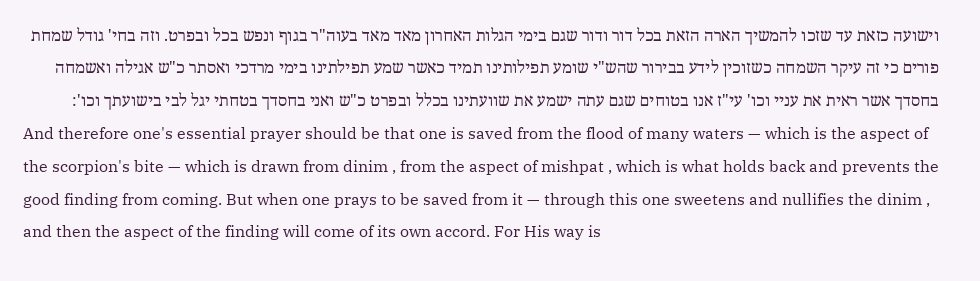וישועה כזאת עד שזכו להמשיך הארה הזאת בכל דור ודור שגם בימי הגלות האחרון מאד מאד בעוה"ר בגוף ונפש בכל ובפרט. וזה בחי' גודל שמחת פורים כי זה עיקר השמחה כשזוכין לידע בבירור שהש"י שומע תפילותינו תמיד כאשר שמע תפילתינו בימי מרדכי ואסתר כ"ש אגילה ואשמחה בחסדך אשר ראית את עניי וכו' עי"ז אנו בטוחים שגם עתה ישמע את שוועתינו בכלל ובפרט כ"ש ואני בחסדך בטחתי יגל לבי בישועתך וכו':
And therefore one's essential prayer should be that one is saved from the flood of many waters — which is the aspect of the scorpion's bite — which is drawn from dinim , from the aspect of mishpat , which is what holds back and prevents the good finding from coming. But when one prays to be saved from it — through this one sweetens and nullifies the dinim , and then the aspect of the finding will come of its own accord. For His way is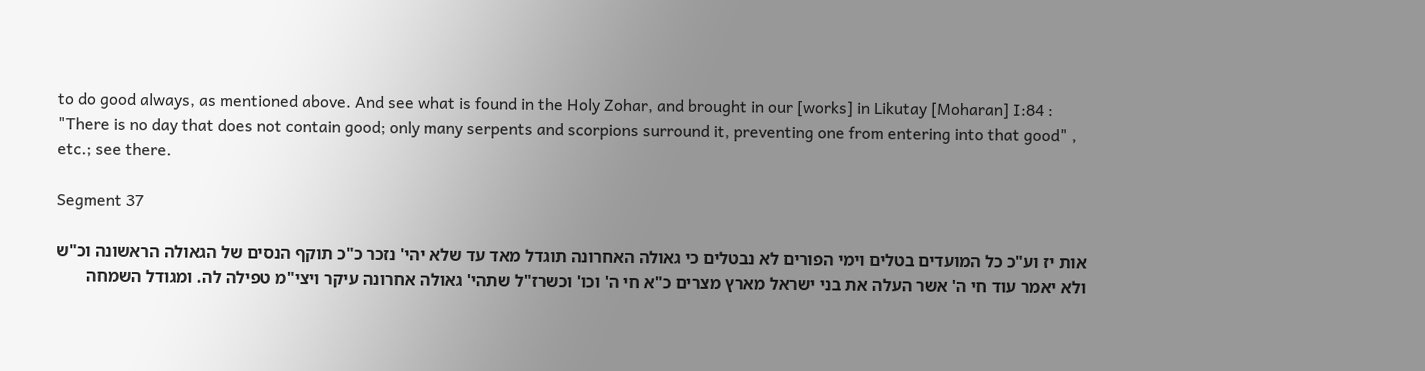to do good always, as mentioned above. And see what is found in the Holy Zohar, and brought in our [works] in Likutay [Moharan] I:84 : "There is no day that does not contain good; only many serpents and scorpions surround it, preventing one from entering into that good" , etc.; see there.

Segment 37

אות יז וע"כ כל המועדים בטלים וימי הפורים לא נבטלים כי גאולה האחרונה תוגדל מאד עד שלא יהי' נזכר כ"כ תוקף הנסים של הגאולה הראשונה וכ"ש ולא יאמר עוד חי ה' אשר העלה את בני ישראל מארץ מצרים כ"א חי ה' וכו' וכשרז"ל שתהי' גאולה אחרונה עיקר ויצי"מ טפילה לה. ומגודל השמחה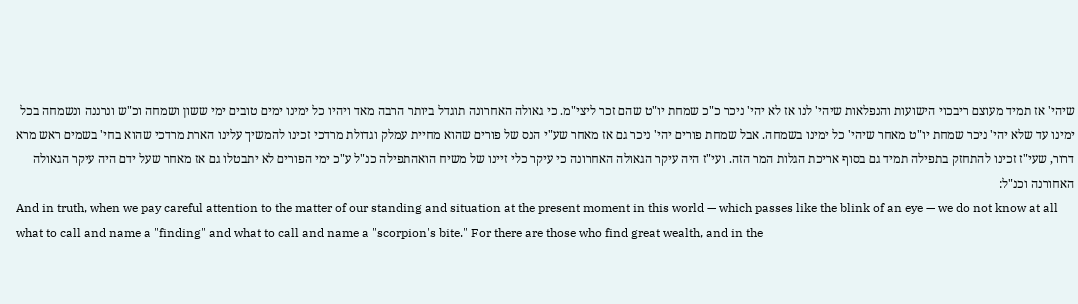שיהי' אז תמיד מעוצם ריבכוי הישועות והנפלאות שיהי' לנו אז לא יהי' ניכר כ"כ שמחת יו"ט שהם זכר ליצי"מ. כי גאולה האחרונה תוגדל ביותר הרבה מאד ויהיו כל ימינו ימים טובים ימי ששון ושמחה וכ"ש ונרננה ונשמחה בכל ימינו עד שלא יהי' ניכר שמחת יו"ט מאחר שיהי' כל ימינו בשמחה. אבל שמחת פורים יהי' ניכר גם אז מאחר שע"י הנס של פורים שהוא מחיית עמלק וגדולת מרדכי זכינו להמשיך עלינו הארת מרדכי שהוא בחי' בשמים ראש מרא דרור, שעי"ז זכינו להתחזק בתפילה תמיד גם בסוף אריכת הגלות המר הזה. ועי"ז היה עיקר הגאולה האחרונה כי עיקר כלי זיינו של משיח הואהתפילה כנ"ל ע"כ ימי הפורים לא יתבטלו גם אז מאחר שעל ידם היה עיקר הגאולה האחורנה וכנ"ל:
And in truth, when we pay careful attention to the matter of our standing and situation at the present moment in this world — which passes like the blink of an eye — we do not know at all what to call and name a "finding" and what to call and name a "scorpion's bite." For there are those who find great wealth, and in the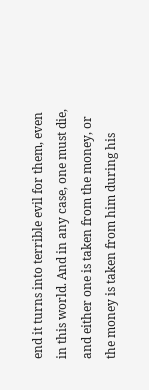end it turns into terrible evil for them, even in this world. And in any case, one must die, and either one is taken from the money, or the money is taken from him during his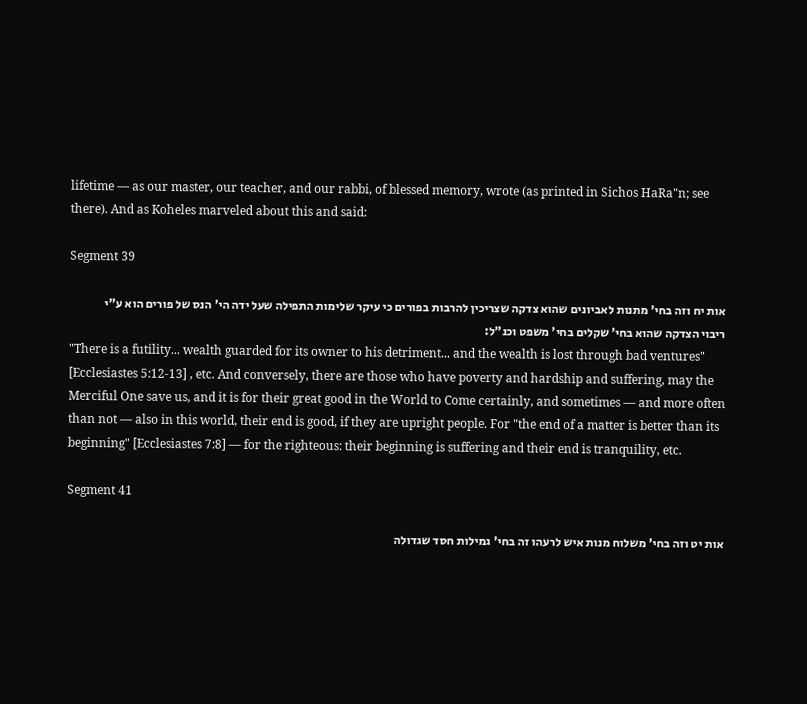lifetime — as our master, our teacher, and our rabbi, of blessed memory, wrote (as printed in Sichos HaRa"n; see there). And as Koheles marveled about this and said:

Segment 39

אות יח וזה בחי' מתנות לאביונים שהוא צדקה שצריכין להרבות בפורים כי עיקר שלימות התפילה שעל ידה הי' הנס של פורים הוא ע"י ריבוי הצדקה שהוא בחי' שקלים בחי' משפט וכנ"ל:
"There is a futility... wealth guarded for its owner to his detriment... and the wealth is lost through bad ventures" [Ecclesiastes 5:12-13] , etc. And conversely, there are those who have poverty and hardship and suffering, may the Merciful One save us, and it is for their great good in the World to Come certainly, and sometimes — and more often than not — also in this world, their end is good, if they are upright people. For "the end of a matter is better than its beginning" [Ecclesiastes 7:8] — for the righteous: their beginning is suffering and their end is tranquility, etc.

Segment 41

אות יט וזה בחי' משלוח מנות איש לרעהו זה בחי' גמילות חסד שגדולה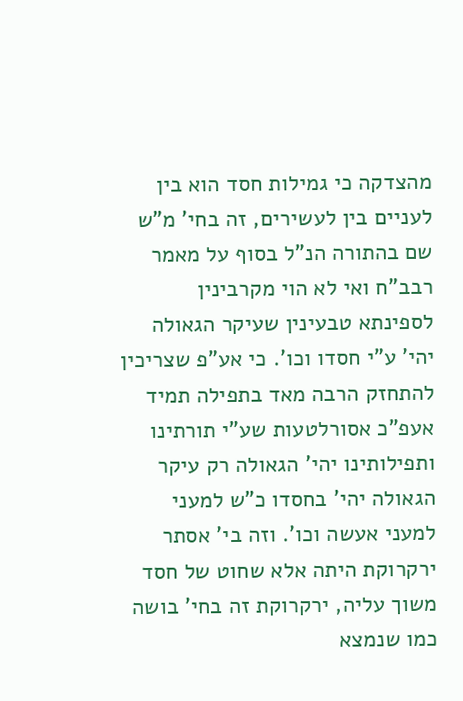מהצדקה כי גמילות חסד הוא בין לעניים בין לעשירים, זה בחי' מ"ש שם בהתורה הנ"ל בסוף על מאמר רבב"ח ואי לא הוי מקרבינין לספינתא טבעינין שעיקר הגאולה יהי' ע"י חסדו וכו'. כי אע"פ שצריכין להתחזק הרבה מאד בתפילה תמיד אעפ"כ אסורלטעות שע"י תורתינו ותפילותינו יהי' הגאולה רק עיקר הגאולה יהי' בחסדו כ"ש למעני למעני אעשה וכו'. וזה בי' אסתר ירקרוקת היתה אלא שחוט של חסד משוך עליה, ירקרוקת זה בחי' בושה כמו שנמצא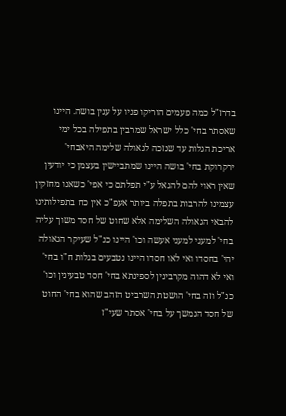בדרז"ל כמה פעמים הוריקו פניו על ענין בושה. היינו שאסתר בחי' כלל ישראל שמרבין בתפילה בכל ימי אריכת הגלות עד שנזכה לגאולה שלימה היאבחי' ירקרוקת בחי' בושה היינו שמתביישין בעצמן כי יודעין שאין ראוי להם להגאל ע"י תפלתם כי אפי' כשאנו מחזקין עצמינו להרבות בתפלה ביותר אעפ"כ אין כח בתפילותינו להבאי הגאולה השלימה אלא שחוט של חסד משוך עליה בחי' למעני למעני אעשה וכו' היינו כנ"ל שעיקר הגאולה יהי' בחסדו ואי לאו חסדו היינו נטבעים בגלות ח"ו בחי' ואי לא דהוה מקרבינין לספינתא בחי' חסד טבעינין וכו' כנ"ל וזה בחי' הושטת השרביט הזהב שהוא בחי' החוט של חסד הנמשך על בחי' אסתר שעי"ז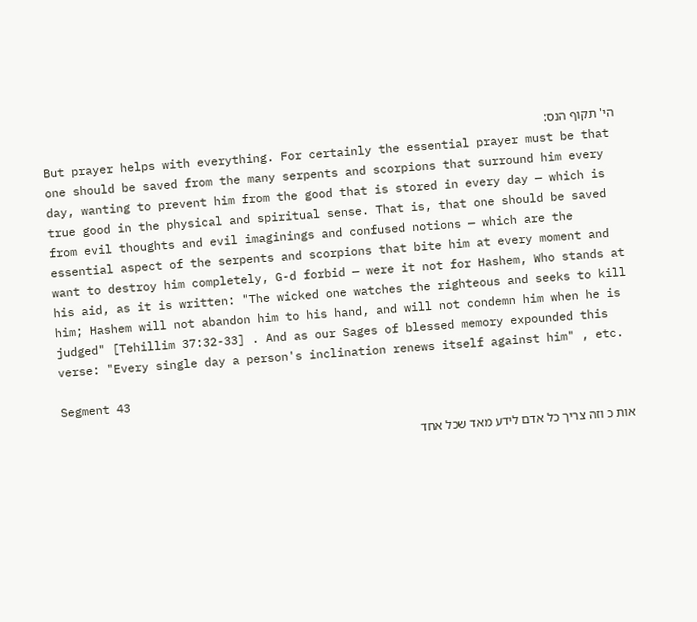הי' תקוף הנס:
But prayer helps with everything. For certainly the essential prayer must be that one should be saved from the many serpents and scorpions that surround him every day, wanting to prevent him from the good that is stored in every day — which is true good in the physical and spiritual sense. That is, that one should be saved from evil thoughts and evil imaginings and confused notions — which are the essential aspect of the serpents and scorpions that bite him at every moment and want to destroy him completely, G-d forbid — were it not for Hashem, Who stands at his aid, as it is written: "The wicked one watches the righteous and seeks to kill him; Hashem will not abandon him to his hand, and will not condemn him when he is judged" [Tehillim 37:32-33] . And as our Sages of blessed memory expounded this verse: "Every single day a person's inclination renews itself against him" , etc.

Segment 43

אות כ וזה צריך כל אדם לידע מאד שכל אחד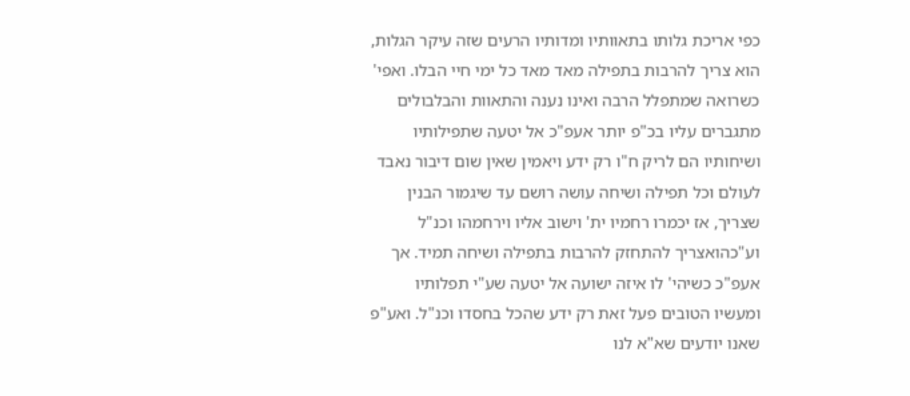כפי אריכת גלותו בתאוותיו ומדותיו הרעים שזה עיקר הגלות, הוא צריך להרבות בתפילה מאד מאד כל ימי חיי הבלו. ואפי' כשרואה שמתפלל הרבה ואינו נענה והתאוות והבלבולים מתגברים עליו בכ"פ יותר אעפ"כ אל יטעה שתפילותיו ושיחותיו הם לריק ח"ו רק ידע ויאמין שאין שום דיבור נאבד לעולם וכל תפילה ושיחה עושה רושם עד שיגמור הבנין שצריך, אז יכמרו רחמיו ית' וישוב אליו וירחמהו וכנ"ל וע"כהואצריך להתחזק להרבות בתפילה ושיחה תמיד. אך אעפ"כ כשיהי' לו איזה ישועה אל יטעה שע"י תפלותיו ומעשיו הטובים פעל זאת רק ידע שהכל בחסדו וכנ"ל. ואע"פ שאנו יודעים שא"א לנו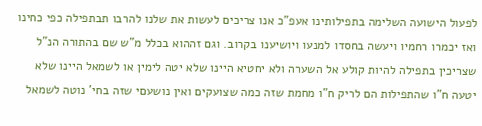לפעול הישועה השלימה בתפילותינו אעפ"כ אנו צריכים לעשות את שלנו להרבו תבתפילה כפי כחינו ואז יכמרו רחמיו ויעשה בחסדו למנעו ויושיענו בקרוב. וגם זההוא בכלל מ"ש שם בהתורה הנ"ל שצריכין בתפילה להיות קולע אל השערה ולא יחטיא היינו שלא יטה לימין או לשמאל היינו שלא יטעה ח"ו שהתפילות הם לריק ח"ו מחמת שזה כמה שצועקים ואין נושעםי שזה בחי' נוטה לשמאל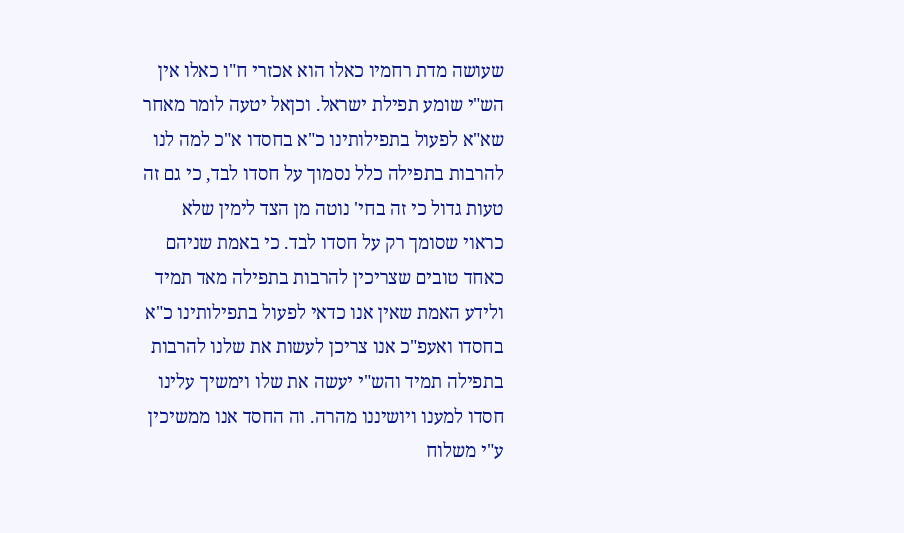שעושה מדת רחמיו כאלו הוא אכזרי ח"ו כאלו אין הש"י שומע תפילת ישראל. וכןאל יטעה לומר מאחר שא"א לפעול בתפילותינו כ"א בחסדו א"כ למה לנו להרבות בתפילה כלל נסמוך על חסדו לבד, כי גם זה טעות גדול כי זה בחי' נוטה מן הצד לימין שלא כראוי שסומך רק על חסדו לבד. כי באמת שניהם כאחד טובים שצריכין להרבות בתפילה מאד תמיד ולידע האמת שאין אנו כדאי לפעול בתפילותינו כ"א בחסדו ואעפ"כ אנו צריכן לעשות את שלנו להרבות בתפילה תמיד והש"י יעשה את שלו וימשיך עלינו חסדו למענו ויושיננו מהרה. וה החסד אנו ממשיכין ע"י משלוח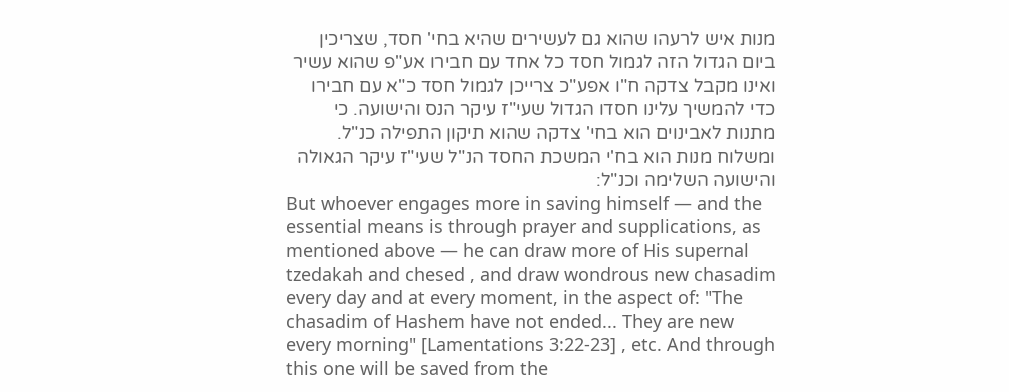מנות איש לרעהו שהוא גם לעשירים שהיא בחי' חסד, שצריכין ביום הגדול הזה לגמול חסד כל אחד עם חבירו אע"פ שהוא עשיר ואינו מקבל צדקה ח"ו אפע"כ צרייכן לגמול חסד כ"א עם חבירו כדי להמשיך עלינו חסדו הגדול שעי"ז עיקר הנס והישועה. כי מתנות לאבינוים הוא בחי' צדקה שהוא תיקון התפילה כנ"ל. ומשלוח מנות הוא בח'י המשכת החסד הנ"ל שעי"ז עיקר הגאולה והישועה השלימה וכנ"ל:
But whoever engages more in saving himself — and the essential means is through prayer and supplications, as mentioned above — he can draw more of His supernal tzedakah and chesed , and draw wondrous new chasadim every day and at every moment, in the aspect of: "The chasadim of Hashem have not ended... They are new every morning" [Lamentations 3:22-23] , etc. And through this one will be saved from the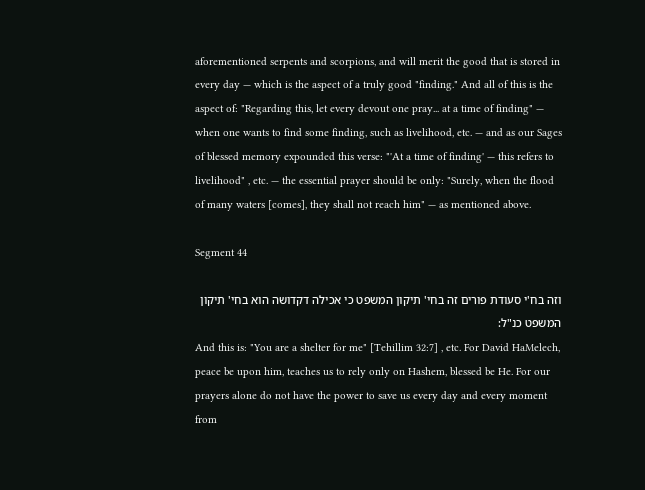aforementioned serpents and scorpions, and will merit the good that is stored in every day — which is the aspect of a truly good "finding." And all of this is the aspect of: "Regarding this, let every devout one pray... at a time of finding" — when one wants to find some finding, such as livelihood, etc. — and as our Sages of blessed memory expounded this verse: "'At a time of finding' — this refers to livelihood" , etc. — the essential prayer should be only: "Surely, when the flood of many waters [comes], they shall not reach him" — as mentioned above.

Segment 44

וזה בח'י סעודת פורים זה בחי' תיקון המשפט כי אכילה דקדושה הוא בחי' תיקון המשפט כנ"ל:
And this is: "You are a shelter for me" [Tehillim 32:7] , etc. For David HaMelech, peace be upon him, teaches us to rely only on Hashem, blessed be He. For our prayers alone do not have the power to save us every day and every moment from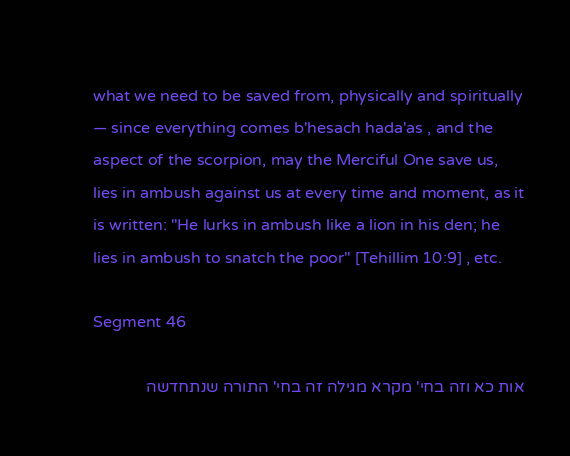what we need to be saved from, physically and spiritually — since everything comes b'hesach hada'as , and the aspect of the scorpion, may the Merciful One save us, lies in ambush against us at every time and moment, as it is written: "He lurks in ambush like a lion in his den; he lies in ambush to snatch the poor" [Tehillim 10:9] , etc.

Segment 46

אות כא וזה בחי' מקרא מגילה זה בחי' התורה שנתחדשה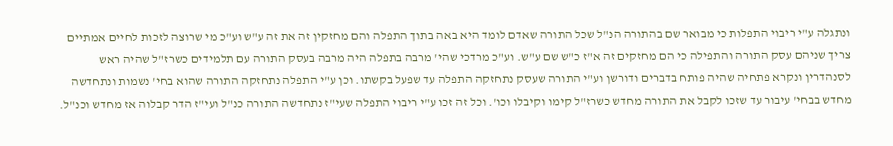ונתגלה ע"י ריבוי התפלות כי מבואר שם בהתורה הנ"ל שכל התורה שאדם לומד היא באה בתוך התפלה והם מחזקין זה את זה ע"ש וע"כ מי שרוצה לזכות לחיים אמתיים צריך שניהם עסק התורה והתפילה כי הם מחזקים זה א"ז כ"ש שם ע"ש. וע"כ מרדכי שהי' מרבה בתפלה היה מרבה בעסק התורה עם תלמידים כשרז"ל שהיה ראש לסנהדרין ונקרא פתחיה שהיה פותח בדברים ודורשן וע"י התורה שעסק נתחזקה התפלה עד שפעל בקשתו. וכן ע"י התפלה נתחזקה התורה שהוא בחי' נשמות ונתחדשה מחדש בבחי' עיבור עד שזכו לקבל את התורה מחדש כשרז"ל קימו וקיבלו וכו'. וכל זה זכו ע"י ריבוי התפלה שעי"ז נתחדשה התורה כנ"ל ועי"ז הדר קבלוה אז מחדש וכנ"ל.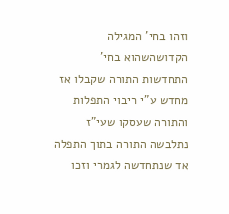וזהו בחי' המגילה הקדושהשהוא בחי' התחדשות התורה שקבלו אז מחדש ע"י ריבוי התפלות והתורה שעסקו שעי"ז נתלבשה התורה בתוך התפלה אד שנתחדשה לגמרי וזכו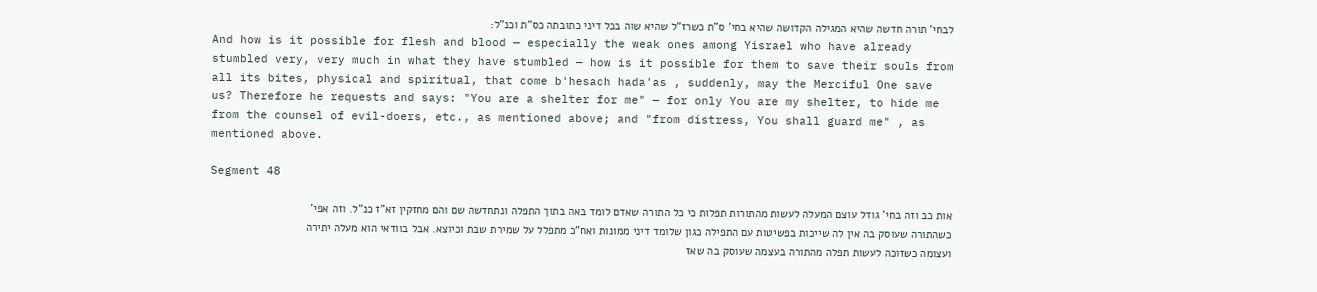לבחי' תורה חדשה שהיא המגילה הקדושה שהיא בחי' ס"ת כשרז"ל שהיא שוה בכל דיני כתובתה כס"ת וכנ"ל:
And how is it possible for flesh and blood — especially the weak ones among Yisrael who have already stumbled very, very much in what they have stumbled — how is it possible for them to save their souls from all its bites, physical and spiritual, that come b'hesach hada'as , suddenly, may the Merciful One save us? Therefore he requests and says: "You are a shelter for me" — for only You are my shelter, to hide me from the counsel of evil-doers, etc., as mentioned above; and "from distress, You shall guard me" , as mentioned above.

Segment 48

אות כב וזה בחי' גודל עוצם המעלה לעשות מהתורות תפלות כי כל התורה שאדם לומד באה בתוך התפלה ונתחדשה שם והם מחזקין זא"ז כנ"ל. וזה אפי' כשהתורה שעוסק בה אין לה שייכות בפשיטות עם התפילה כגון שלומד דיני ממונות ואח"כ מתפלל על שמירת שבת וכיוצא. אבל בוודאי הוא מעלה יתירה ועצומה כשזוכה לעשות תפלה מהתורה בעצמה שעוסק בה שאז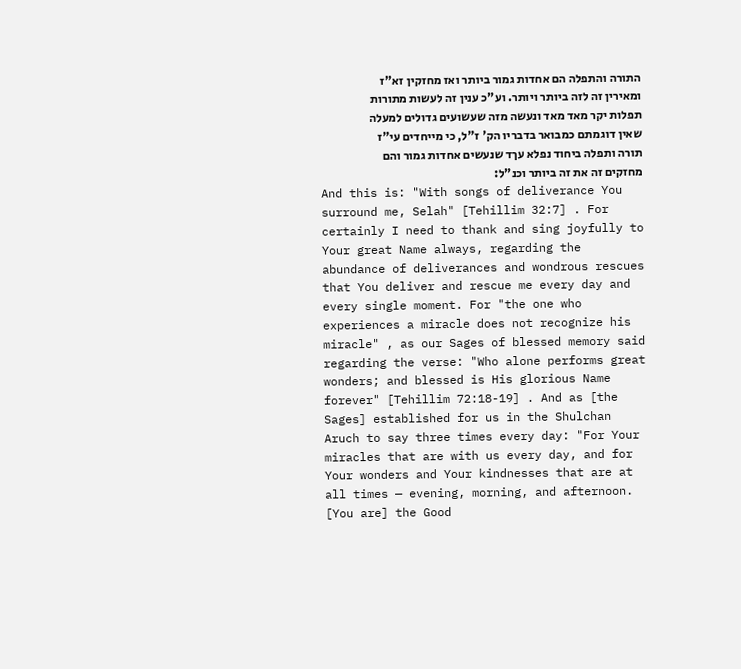התורה והתפלה הם אחדות גמור ביותר ואז מחזקין זא"ז ומאירין זה לזה ביותר ויותר. וע"כ ענין זה לעשות מתורות תפלות יקר מאד מאד ונעשה מזה שעשועים גדולים למעלה שאין דוגמתם כמבואר בדבריו הק' ז"ל, כי מייחדים עי"ז תורה ותפלה ביחוד נפלא עךד שנעשים אחדות גמור והם מחזקים זה את זה ביותר וכנ"ל:
And this is: "With songs of deliverance You surround me, Selah" [Tehillim 32:7] . For certainly I need to thank and sing joyfully to Your great Name always, regarding the abundance of deliverances and wondrous rescues that You deliver and rescue me every day and every single moment. For "the one who experiences a miracle does not recognize his miracle" , as our Sages of blessed memory said regarding the verse: "Who alone performs great wonders; and blessed is His glorious Name forever" [Tehillim 72:18-19] . And as [the Sages] established for us in the Shulchan Aruch to say three times every day: "For Your miracles that are with us every day, and for Your wonders and Your kindnesses that are at all times — evening, morning, and afternoon. [You are] the Good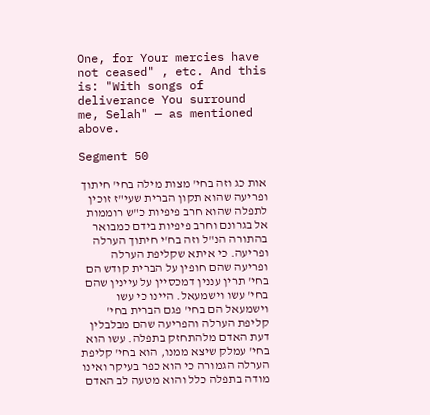One, for Your mercies have not ceased" , etc. And this is: "With songs of deliverance You surround me, Selah" — as mentioned above.

Segment 50

אות כג וזה בחי' מצות מילה בחי' חיתוך ופריעה שהוא תקון הברית שעי"ז זוכין לתפלה שהוא חרב פיפיות כ"ש רוממות אל בגרונם וחרב פיפיות בידם כמבואר בהתורה הנ"ל וזה בח'י חיתוך הערלה ופריעה. כי איתא שקליפת הערלה ופריעה שהם חופין על הברית קודש הם בחי' תרין עננין דמכסיין על עיינין שהם בחי' עשו וישמעאל. היינו כי עשו וישמעאל הם בחי' פגם הברית בחי' קליפת הערלה והפריעה שהם מבלבלין דעת האדם מלהתחזק בתפלה. עשו הוא בחי' עמלק שיצא ממנו, הוא בחי' קליפת הערלה הגמורה כי הוא כפר בעיקר ואינו מודה בתפלה כלל והוא מטעה לב האדם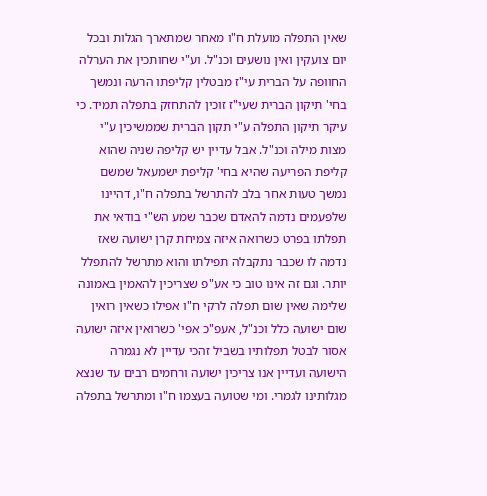שאין התפלה מועלת ח"ו מאחר שמתארך הגלות ובכל יום צועקין ואין נושעים וכנ"ל. וע"י שחותכין את הערלה החוופה על הברית עי"ז מבטלין קליפתו הרעה ונמשך בחי' תיקון הברית שעי"ז זוכין להתחזק בתפלה תמיד. כי עיקר תיקון התפלה ע"י תקון הברית שממשיכין ע"י מצות מילה וכנ"ל. אבל עדיין יש קליפה שניה שהוא קליפת הפריעה שהיא בחי' קליפת ישמעאל שמשם נמשך טעות אחר בלב להתרשל בתפלה ח"ו, דהיינו שלפעמים נדמה להאדם שכבר שמע הש"י בודאי את תפלתו בפרט כשרואה איזה צמיחת קרן ישועה שאז נדמה לו שכבר נתקבלה תפילתו והוא מתרשל להתפלל יותר. וגם זה אינו טוב כי אע"פ שצריכין להאמין באמונה שלימה שאין שום תפלה לרקי ח"ו אפילו כשאין רואין שום ישועה כלל וכנ"ל, אעפ"כ אפי' כשרואין איזה ישועה אסור לבטל תפלותיו בשביל זהכי עדיין לא נגמרה הישועה ועדיין אנו צריכין ישועה ורחמים רבים עד שנצא מגלותינו לגמרי. ומי שטועה בעצמו ח"ו ומתרשל בתפלה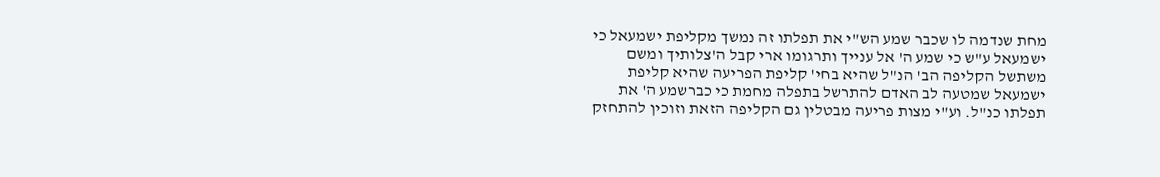מחת שנדמה לו שכבר שמע הש"י את תפלתו זה נמשך מקליפת ישמעאל כי ישמעאל ע"ש כי שמע ה' אל ענייך ותרגומו ארי קבל ה'צלותיך ומשם משתשל הקליפה הב' הנ"ל שהיא בחי' קליפת הפריעה שהיא קליפת ישמעאל שמטעה לב האדם להתרשל בתפלה מחמת כי כברשמע ה' את תפלתו כנ"ל. וע"י מצות פריעה מבטלין גם הקליפה הזאת וזוכין להתחזק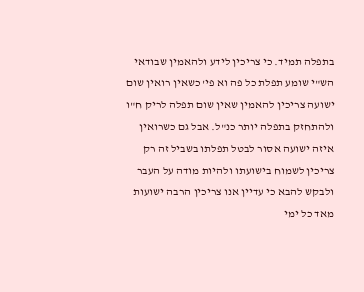בתפלה תמיד. כי צריכין לידע ולהאמין שבודאי הש"י שומע תפלת כל פה וא פי' כשאין רואין שום ישועה צריכין להאמין שאין שום תפלה לריק ח"ו ולהתחזק בתפלה יותר כנ"ל. אבל גם כשרואין איזה ישועה אסור לבטל תפלתו בשביל זה רק צריכין לשמוח בישועתו ולהיות מודה על העבר ולבקש להבא כי עדיין אנו צריכין הרבה ישועות מאד כל ימי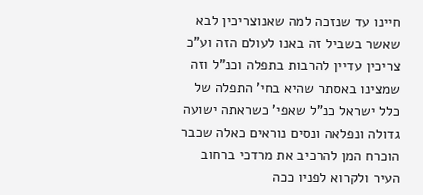חיינו עד שנזכה למה שאנוצריכין לבא שאשר בשביל זה באנו לעולם הזה וע"כ צריכין עדיין להרבות בתפלה וכנ"ל וזה שמצינו באסתר שהיא בחי' התפלה של כלל ישראל כנ"ל שאפי' כשראתה ישועה גדולה ונפלאה ונסים נוראים כאלה שכבר הוכרח המן להרכיב את מרדכי ברחוב העיר ולקרוא לפניו ככה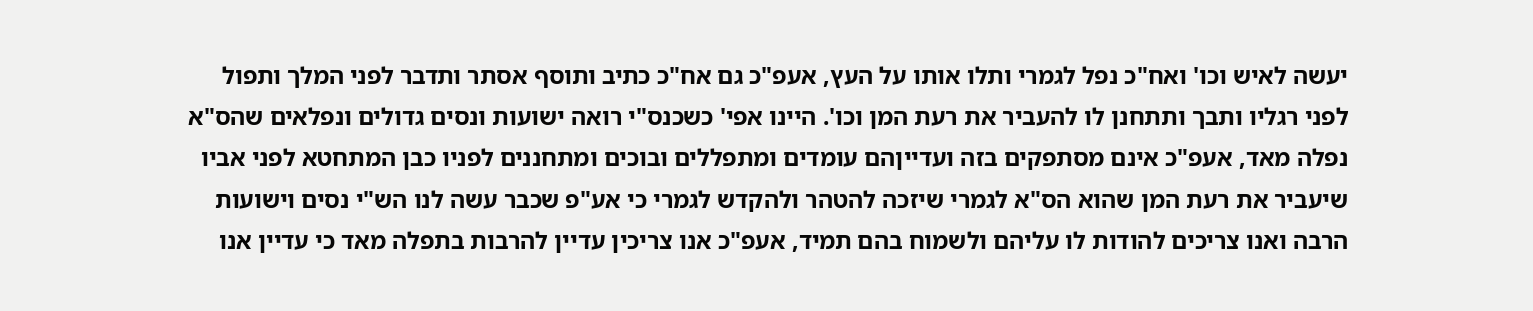יעשה לאיש וכו' ואח"כ נפל לגמרי ותלו אותו על העץ, אעפ"כ גם אח"כ כתיב ותוסף אסתר ותדבר לפני המלך ותפול לפני רגליו ותבך ותתחנן לו להעביר את רעת המן וכו'. היינו אפי' כשכנס"י רואה ישועות ונסים גדולים ונפלאים שהס"א נפלה מאד, אעפ"כ אינם מסתפקים בזה ועדייןהם עומדים ומתפללים ובוכים ומתחננים לפניו כבן המתחטא לפני אביו שיעביר את רעת המן שהוא הס"א לגמרי שיזכה להטהר ולהקדש לגמרי כי אע"פ שכבר עשה לנו הש"י נסים וישועות הרבה ואנו צריכים להודות לו עליהם ולשמוח בהם תמיד, אעפ"כ אנו צריכין עדיין להרבות בתפלה מאד כי עדיין אנו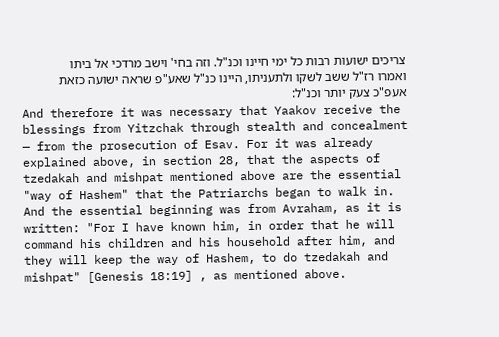צריכים ישועות רבות כל ימי חיינו וכנ"ל. וזה בחי' וישב מרדכי אל ביתו ואמרו רז"ל ששב לשקו ולתעניתו, היינו כנ"ל שאע"פ שראה ישועה כזאת אעפ"כ צעק יותר וכנ"ל:
And therefore it was necessary that Yaakov receive the blessings from Yitzchak through stealth and concealment — from the prosecution of Esav. For it was already explained above, in section 28, that the aspects of tzedakah and mishpat mentioned above are the essential "way of Hashem" that the Patriarchs began to walk in. And the essential beginning was from Avraham, as it is written: "For I have known him, in order that he will command his children and his household after him, and they will keep the way of Hashem, to do tzedakah and mishpat" [Genesis 18:19] , as mentioned above.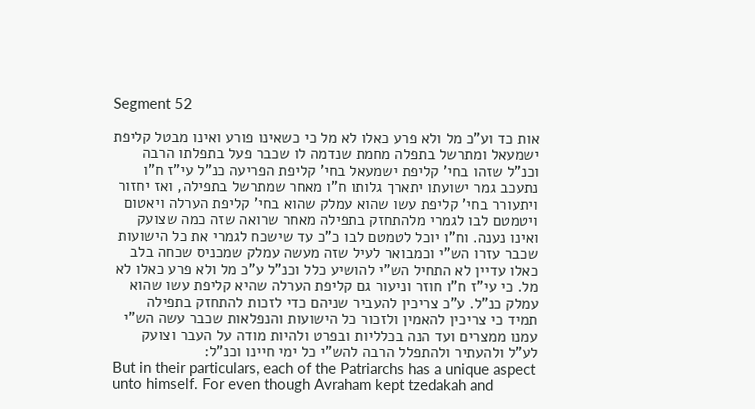Segment 52

אות כד וע"כ מל ולא פרע כאלו לא מל כי כשאינו פורע ואינו מבטל קליפת ישמעאל ומתרשל בתפלה מחמת שנדמה לו שכבר פעל בתפלתו הרבה וכנ"ל שזהו בחי' קליפת ישמעאל בחי' קליפת הפריעה כנ"ל עי"ז ח"ו נתעכב גמר ישועתו יתארך גלותו ח"ו מאחר שמתרשל בתפילה, ואז יחזור ויתעורר בחי' קליפת עשו שהוא עמלק שהוא בחי' קליפת הערלה ויאטום ויטמטם לבו לגמרי מלהתחזק בתפילה מאחר שרואה שזה כמה שצועק ואינו נענה. וח"ו יוכל לטמטם לבו כ"כ עד שישכח לגמרי את כל הישועות שכבר עזרו הש"י וכמבואר לעיל שזה מעשה עמלק שמכניס שכחה בלב כאלו עדיין לא התחיל הש"י להושיע כלל וכנ"ל ע"כ מל ולא פרע כאלו לא מל. כי עי"ז ח"ו חוזר וניעור גם קליפת הערלה שהיא קליפת עשו שהוא עמלק כנ"ל. ע"כ צריכין להעביר שניהם כדי לזכות להתחזק בתפילה תמיד כי צריכין להאמין ולזכור כל הישועות והנפלאות שכבר עשה הש"י עמנו ממצרים ועד הנה בכלליות ובפרט ולהיות מודה על העבר וצועק לע"ל ולהעתיר ולהתפלל הרבה להש"י כל ימי חיינו וכנ"ל:
But in their particulars, each of the Patriarchs has a unique aspect unto himself. For even though Avraham kept tzedakah and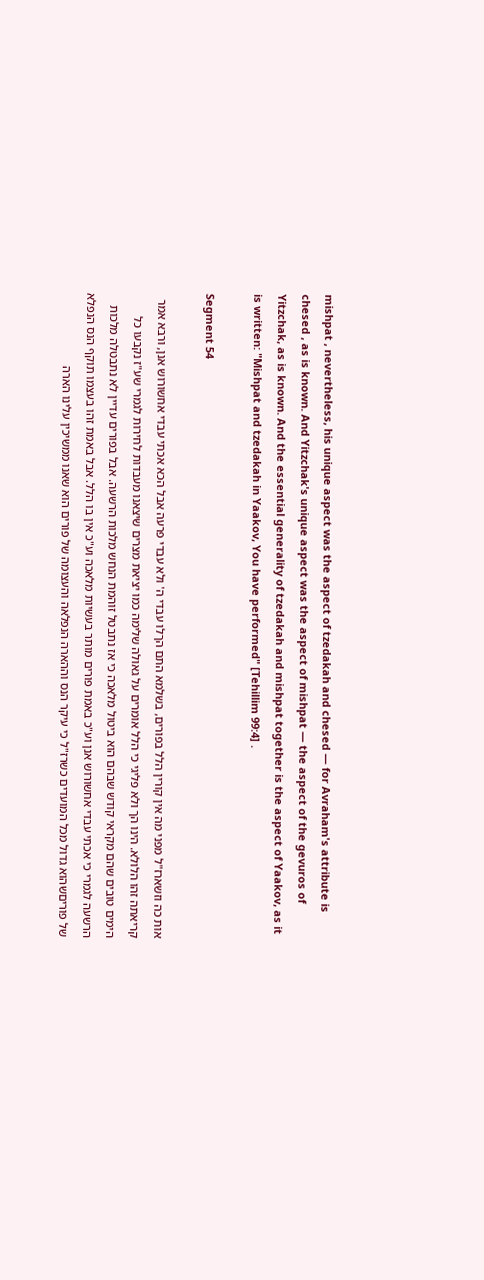mishpat , nevertheless, his unique aspect was the aspect of tzedakah and chesed — for Avraham's attribute is chesed , as is known. And Yitzchak's unique aspect was the aspect of mishpat — the aspect of the gevuros of Yitzchak, as is known. And the essential generality of tzedakah and mishpat together is the aspect of Yaakov, as it is written: "Mishpat and tzedakah in Yaakov, You have performed" [Tehillim 99:4] .

Segment 54

אות כה וזשארז"ל מפני מה אין קורין הלל בפורים, בשלמא התם הךלו עבדי ה' ולא עבדי פרעה אבל הכא אכתי עבדי אחשורוש אנן, ורבא אמר קריאתה זהו הלולא. הינו הך ולא פליגי כי הלל אומרים על גאולה שלימה כמו יציאת מצרים שיצאנו מעבדות לחירות לגמרי שע"ז נקבעו כל הימים טובים שהם מקראי קודש שבהם הוא ביטול מלאכה כי אז נתבטל זוהמת הנחש מלכות הרשעה. אבל בפורים עדיין לא נתבטלה מלכות הרשעה לגמרי כי אכתי עבדי אחשורוש אנן וע"כ באמת פורים מותר בעשיות מלאכה וע"כ אין בו הלל. אבל באמת זהו בעצמו תוקף הנס הנפלא של פוריםשהוא גדול מכל המועדים כשרז"ל כי עיקר הנס וההארה הנפלאה והעצומה של פורים הוא שאנו ממשיכין עלינו הארה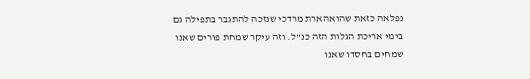נפלאה כזאת שהואהארת מרדכי שנזכה להתגבר בתפילה גם בימי אריכת הגלות הזה כנ"ל. וזה עיקר שמחת פורים שאנו שמחים בחסדו שאנו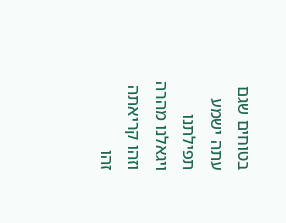בטוחים שגם עתה ישמע תפילתנו ויגאלנו מהרה וזהו קריאתה זהו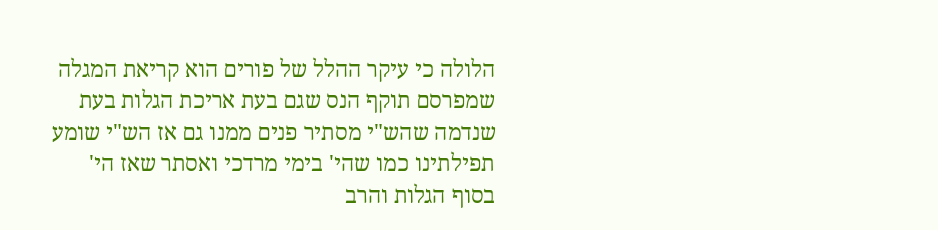הלולה כי עיקר ההלל של פורים הוא קריאת המגלה שמפרסם תוקף הנס שגם בעת אריכת הגלות בעת שנדמה שהש"י מסתיר פנים ממנו גם אז הש"י שומע תפילתינו כמו שהי' בימי מרדכי ואסתר שאז הי' בסוף הגלות והרב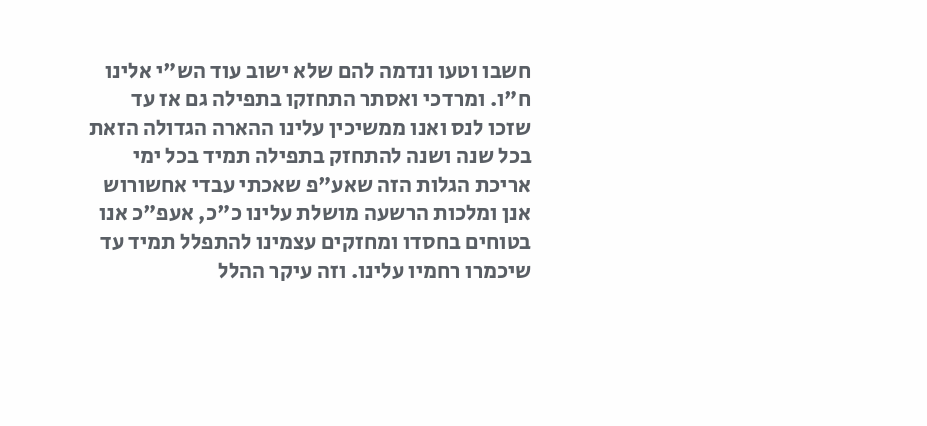חשבו וטעו ונדמה להם שלא ישוב עוד הש"י אלינו ח"ו. ומרדכי ואסתר התחזקו בתפילה גם אז עד שזכו לנס ואנו ממשיכין עלינו ההארה הגדולה הזאת בכל שנה ושנה להתחזק בתפילה תמיד בכל ימי אריכת הגלות הזה שאע"פ שאכתי עבדי אחשורוש אנן ומלכות הרשעה מושלת עלינו כ"כ, אעפ"כ אנו בטוחים בחסדו ומחזקים עצמינו להתפלל תמיד עד שיכמרו רחמיו עלינו. וזה עיקר ההלל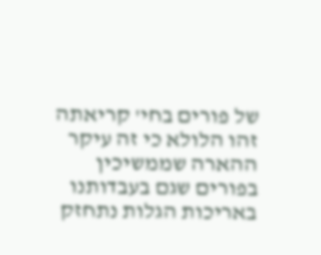של פורים בחי' קריאתה זהו הלולא כי זה עיקר ההארה שממשיכין בפורים שגם בעבדותנו באריכות הגלות נתחזק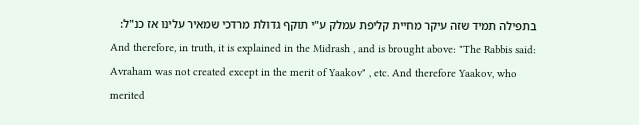בתפילה תמיד שזה עיקר מחיית קליפת עמלק ע"י תוקף גדולת מרדכי שמאיר עלינו אז כנ"ל:
And therefore, in truth, it is explained in the Midrash , and is brought above: "The Rabbis said: Avraham was not created except in the merit of Yaakov" , etc. And therefore Yaakov, who merited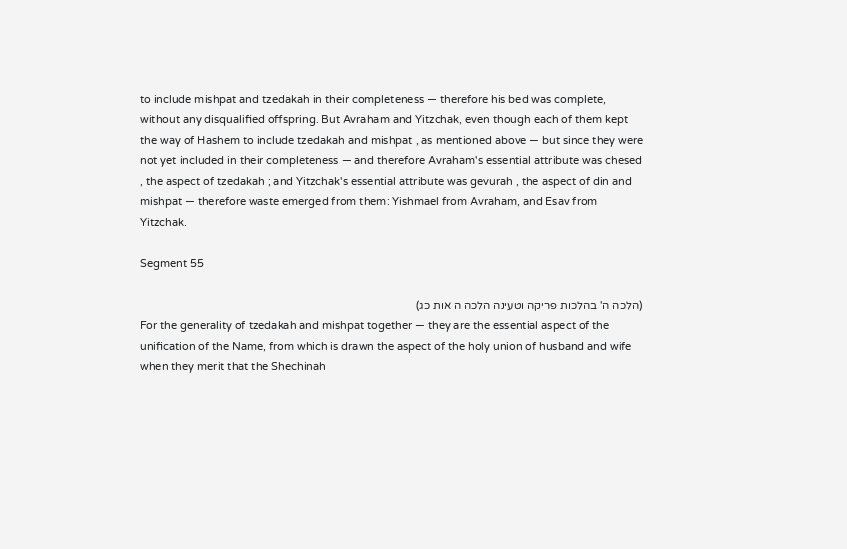to include mishpat and tzedakah in their completeness — therefore his bed was complete, without any disqualified offspring. But Avraham and Yitzchak, even though each of them kept the way of Hashem to include tzedakah and mishpat , as mentioned above — but since they were not yet included in their completeness — and therefore Avraham's essential attribute was chesed , the aspect of tzedakah ; and Yitzchak's essential attribute was gevurah , the aspect of din and mishpat — therefore waste emerged from them: Yishmael from Avraham, and Esav from Yitzchak.

Segment 55

(הלכה ה' בהלכות פריקה וטעינה הלכה ה אות כג)
For the generality of tzedakah and mishpat together — they are the essential aspect of the unification of the Name, from which is drawn the aspect of the holy union of husband and wife when they merit that the Shechinah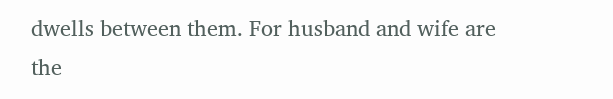dwells between them. For husband and wife are the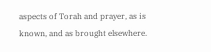aspects of Torah and prayer, as is known, and as brought elsewhere.